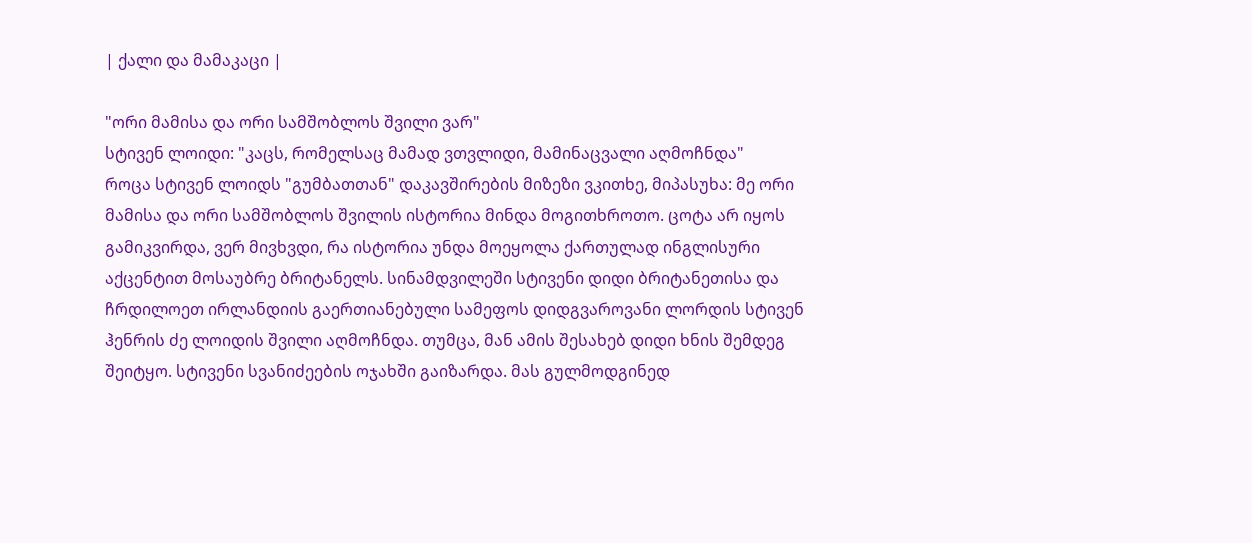| ქალი და მამაკაცი |

"ორი მამისა და ორი სამშობლოს შვილი ვარ"
სტივენ ლოიდი: "კაცს, რომელსაც მამად ვთვლიდი, მამინაცვალი აღმოჩნდა"
როცა სტივენ ლოიდს "გუმბათთან" დაკავშირების მიზეზი ვკითხე, მიპასუხა: მე ორი მამისა და ორი სამშობლოს შვილის ისტორია მინდა მოგითხროთო. ცოტა არ იყოს გამიკვირდა, ვერ მივხვდი, რა ისტორია უნდა მოეყოლა ქართულად ინგლისური აქცენტით მოსაუბრე ბრიტანელს. სინამდვილეში სტივენი დიდი ბრიტანეთისა და ჩრდილოეთ ირლანდიის გაერთიანებული სამეფოს დიდგვაროვანი ლორდის სტივენ ჰენრის ძე ლოიდის შვილი აღმოჩნდა. თუმცა, მან ამის შესახებ დიდი ხნის შემდეგ შეიტყო. სტივენი სვანიძეების ოჯახში გაიზარდა. მას გულმოდგინედ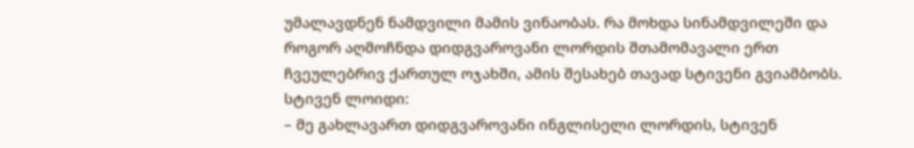უმალავდნენ ნამდვილი მამის ვინაობას. რა მოხდა სინამდვილეში და როგორ აღმოჩნდა დიდგვაროვანი ლორდის შთამომავალი ერთ ჩვეულებრივ ქართულ ოჯახში, ამის შესახებ თავად სტივენი გვიამბობს.
სტივენ ლოიდი:
– მე გახლავართ დიდგვაროვანი ინგლისელი ლორდის, სტივენ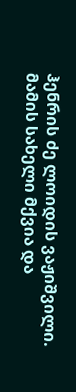ჰენრის ძე ლოიდის ვაჟიშვილი. მამის სახელი მქვია და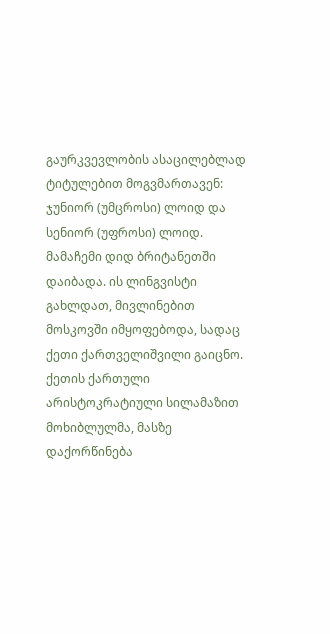გაურკვევლობის ასაცილებლად ტიტულებით მოგვმართავენ: ჯუნიორ (უმცროსი) ლოიდ და სენიორ (უფროსი) ლოიდ. მამაჩემი დიდ ბრიტანეთში დაიბადა. ის ლინგვისტი გახლდათ, მივლინებით მოსკოვში იმყოფებოდა, სადაც ქეთი ქართველიშვილი გაიცნო. ქეთის ქართული არისტოკრატიული სილამაზით მოხიბლულმა, მასზე დაქორწინება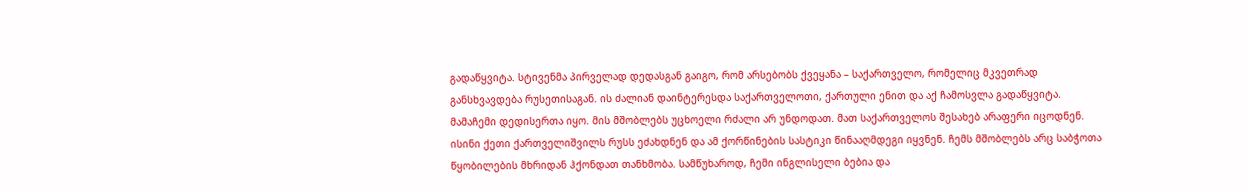გადაწყვიტა. სტივენმა პირველად დედასგან გაიგო, რომ არსებობს ქვეყანა – საქართველო, რომელიც მკვეთრად განსხვავდება რუსეთისაგან. ის ძალიან დაინტერესდა საქართველოთი, ქართული ენით და აქ ჩამოსვლა გადაწყვიტა. მამაჩემი დედისერთა იყო. მის მშობლებს უცხოელი რძალი არ უნდოდათ. მათ საქართველოს შესახებ არაფერი იცოდნენ. ისინი ქეთი ქართველიშვილს რუსს ეძახდნენ და ამ ქორწინების სასტიკი წინააღმდეგი იყვნენ. ჩემს მშობლებს არც საბჭოთა წყობილების მხრიდან ჰქონდათ თანხმობა. სამწუხაროდ, ჩემი ინგლისელი ბებია და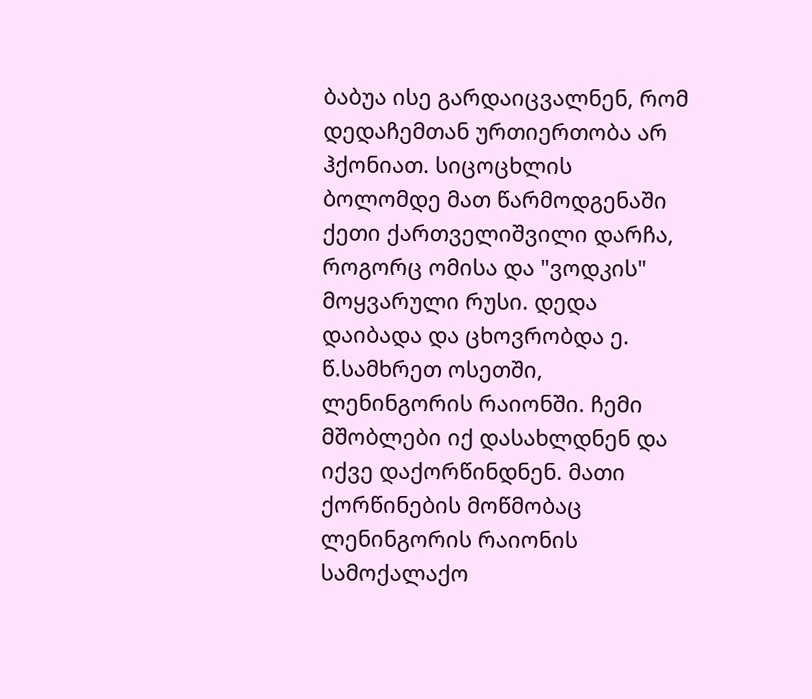ბაბუა ისე გარდაიცვალნენ, რომ დედაჩემთან ურთიერთობა არ ჰქონიათ. სიცოცხლის ბოლომდე მათ წარმოდგენაში ქეთი ქართველიშვილი დარჩა, როგორც ომისა და "ვოდკის" მოყვარული რუსი. დედა დაიბადა და ცხოვრობდა ე. წ.სამხრეთ ოსეთში, ლენინგორის რაიონში. ჩემი მშობლები იქ დასახლდნენ და იქვე დაქორწინდნენ. მათი ქორწინების მოწმობაც ლენინგორის რაიონის სამოქალაქო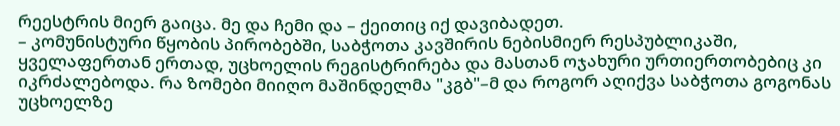რეესტრის მიერ გაიცა. მე და ჩემი და – ქეითიც იქ დავიბადეთ.
– კომუნისტური წყობის პირობებში, საბჭოთა კავშირის ნებისმიერ რესპუბლიკაში, ყველაფერთან ერთად, უცხოელის რეგისტრირება და მასთან ოჯახური ურთიერთობებიც კი იკრძალებოდა. რა ზომები მიიღო მაშინდელმა "კგბ"–მ და როგორ აღიქვა საბჭოთა გოგონას უცხოელზე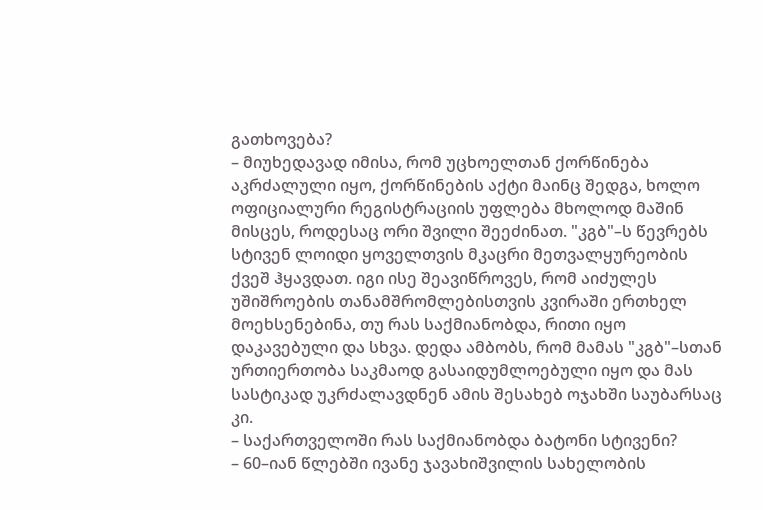გათხოვება?
– მიუხედავად იმისა, რომ უცხოელთან ქორწინება აკრძალული იყო, ქორწინების აქტი მაინც შედგა, ხოლო ოფიციალური რეგისტრაციის უფლება მხოლოდ მაშინ მისცეს, როდესაც ორი შვილი შეეძინათ. "კგბ"–ს წევრებს სტივენ ლოიდი ყოველთვის მკაცრი მეთვალყურეობის ქვეშ ჰყავდათ. იგი ისე შეავიწროვეს, რომ აიძულეს უშიშროების თანამშრომლებისთვის კვირაში ერთხელ მოეხსენებინა, თუ რას საქმიანობდა, რითი იყო დაკავებული და სხვა. დედა ამბობს, რომ მამას "კგბ"–სთან ურთიერთობა საკმაოდ გასაიდუმლოებული იყო და მას სასტიკად უკრძალავდნენ ამის შესახებ ოჯახში საუბარსაც კი.
– საქართველოში რას საქმიანობდა ბატონი სტივენი?
– 60–იან წლებში ივანე ჯავახიშვილის სახელობის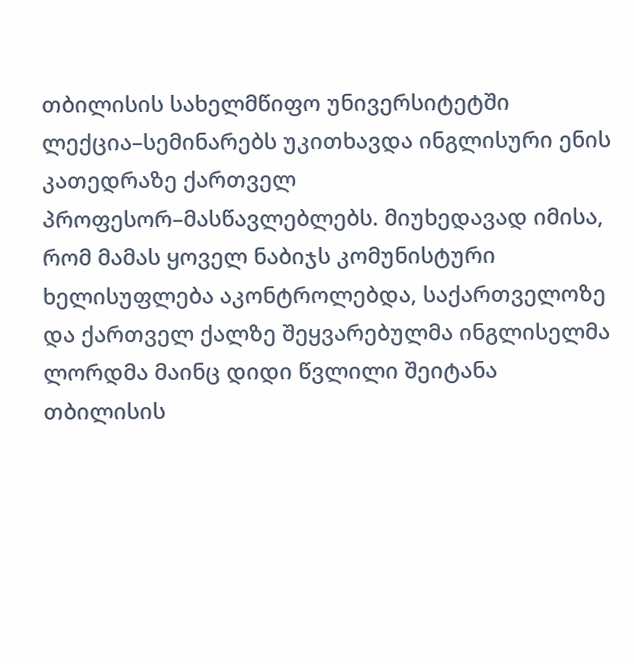თბილისის სახელმწიფო უნივერსიტეტში ლექცია–სემინარებს უკითხავდა ინგლისური ენის კათედრაზე ქართველ პროფესორ–მასწავლებლებს. მიუხედავად იმისა, რომ მამას ყოველ ნაბიჯს კომუნისტური ხელისუფლება აკონტროლებდა, საქართველოზე და ქართველ ქალზე შეყვარებულმა ინგლისელმა ლორდმა მაინც დიდი წვლილი შეიტანა თბილისის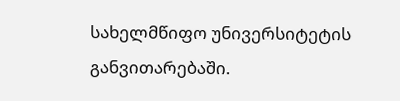სახელმწიფო უნივერსიტეტის განვითარებაში.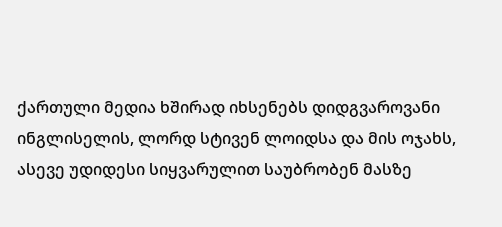ქართული მედია ხშირად იხსენებს დიდგვაროვანი ინგლისელის, ლორდ სტივენ ლოიდსა და მის ოჯახს, ასევე უდიდესი სიყვარულით საუბრობენ მასზე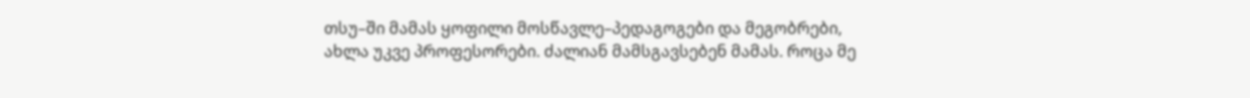თსუ–ში მამას ყოფილი მოსწავლე–პედაგოგები და მეგობრები, ახლა უკვე პროფესორები. ძალიან მამსგავსებენ მამას. როცა მე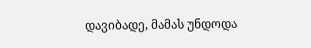დავიბადე, მამას უნდოდა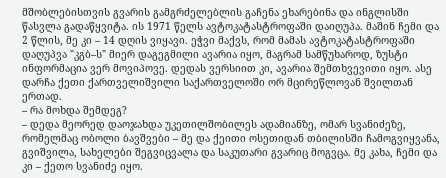მშობლებისთვის გვარის გამგრძელებლის გაჩენა ეხარებინა და ინგლისში წასვლა გადაწყვიტა. ის 1971 წელს ავტოკატასტროფაში დაიღუპა. მაშინ ჩემი და 2 წლის, მე კი – 14 დღის ვიყავი. ეჭვი მაქვს, რომ მამას ავტოკატასტროფაში დაღუპვა "კგბ–ს" მიერ დაგეგმილი ავარია იყო, მაგრამ სამწუხაროდ, ზუსტი ინფორმაცია ვერ მოვიპოვე. დედას ვერსიით კი, ავარია შემთხვევითი იყო. ასე დარჩა ქეთი ქართველიშვილი საქართველოში ორ მცირეწლოვან შვილთან ერთად.
– რა მოხდა შემდეგ?
– დედა მეორედ დაოჯახდა უკეთილშობილეს ადამიანზე, ომარ სვანიძეზე, რომელმაც ობოლი ბავშვები – მე და ქეითი ოსეთიდან თბილისში ჩამოგვიყვანა, გვიშვილა, სახელები შეგვიცვალა და საკუთარი გვარიც მოგვცა. მე კახა, ჩემი და კი – ქეთო სვანიძე იყო.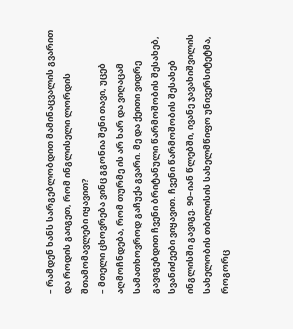– რამდენ ხანს სარგებლობდით მამინაცვალის გვარით და როდის გაიგეთ, რომ ინგლისელი ლორდის შთამომავლები იყავით?
– მთელი ცხოვრება ვინც გგონია შენი თავი, უცებ აღმოჩნდება, რომ თურმე ის არ ხარ და ვიღაცამ სამათხოვროდ გაჩუქა გვარი. მე და ქეითი ვიდრე გავიგებდით ჩვენი ბრიტანული წარმოშობის შესახებ, სვანიძეები ვიყავით. ჩვენი წარმოშობის შესახებ ინგლისში გავიგე. 90–იან წლებში, ივანე ჯავახიშვილის სახელობის თბილისის სახელმწიფო უნივერსიტეტმა, როგორც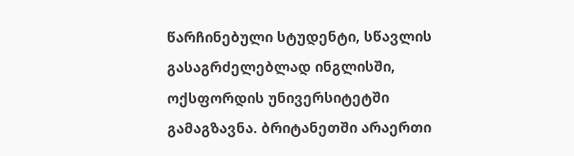წარჩინებული სტუდენტი, სწავლის გასაგრძელებლად ინგლისში, ოქსფორდის უნივერსიტეტში გამაგზავნა. ბრიტანეთში არაერთი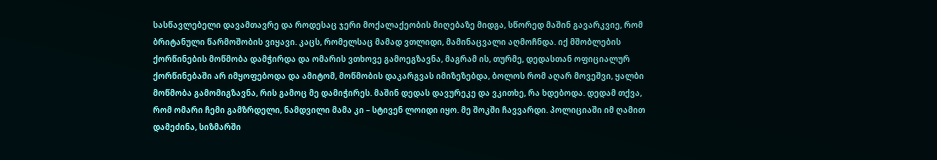სასწავლებელი დავამთავრე და როდესაც ჯერი მოქალაქეობის მიღებაზე მიდგა, სწორედ მაშინ გავარკვიე, რომ ბრიტანული წარმოშობის ვიყავი. კაცს, რომელსაც მამად ვთლიდი, მამინაცვალი აღმოჩნდა. იქ მშობლების ქორწინების მოწმობა დამჭირდა და ომარის ვთხოვე გამოეგზავნა, მაგრამ ის, თურმე, დედასთან ოფიციალურ ქორწინებაში არ იმყოფებოდა და ამიტომ, მოწმობის დაკარგვას იმიზეზებდა, ბოლოს რომ აღარ მოვეშვი, ყალბი მოწმობა გამომიგზავნა, რის გამოც მე დამიჭირეს. მაშინ დედას დავურეკე და ვკითხე, რა ხდებოდა. დედამ თქვა, რომ ომარი ჩემი გამზრდელი, ნამდვილი მამა კი – სტივენ ლოიდი იყო. მე შოკში ჩავვარდი. პოლიციაში იმ ღამით დამეძინა, სიზმარში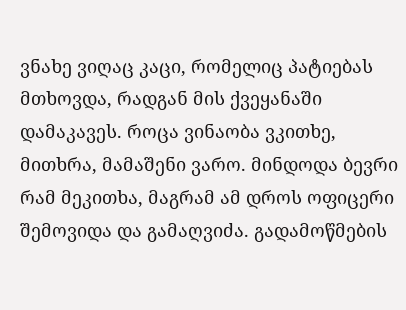ვნახე ვიღაც კაცი, რომელიც პატიებას მთხოვდა, რადგან მის ქვეყანაში დამაკავეს. როცა ვინაობა ვკითხე, მითხრა, მამაშენი ვარო. მინდოდა ბევრი რამ მეკითხა, მაგრამ ამ დროს ოფიცერი შემოვიდა და გამაღვიძა. გადამოწმების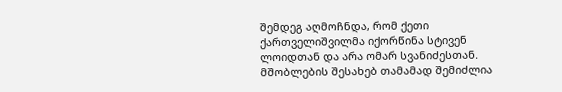შემდეგ აღმოჩნდა, რომ ქეთი ქართველიშვილმა იქორწინა სტივენ ლოიდთან და არა ომარ სვანიძესთან. მშობლების შესახებ თამამად შემიძლია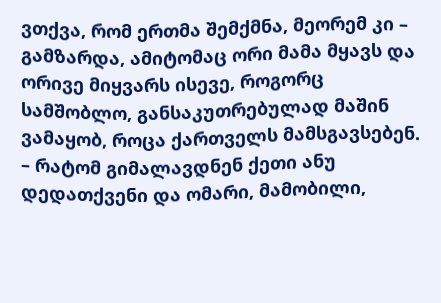ვთქვა, რომ ერთმა შემქმნა, მეორემ კი – გამზარდა, ამიტომაც ორი მამა მყავს და ორივე მიყვარს ისევე, როგორც სამშობლო, განსაკუთრებულად მაშინ ვამაყობ, როცა ქართველს მამსგავსებენ.
– რატომ გიმალავდნენ ქეთი ანუ დედათქვენი და ომარი, მამობილი,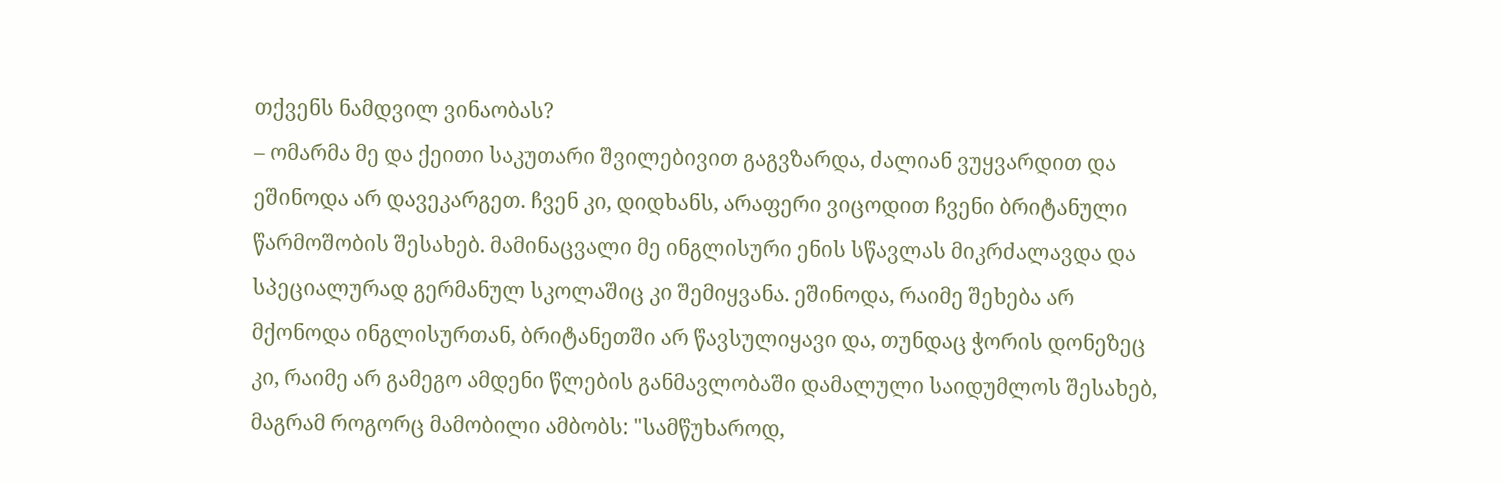თქვენს ნამდვილ ვინაობას?
– ომარმა მე და ქეითი საკუთარი შვილებივით გაგვზარდა, ძალიან ვუყვარდით და ეშინოდა არ დავეკარგეთ. ჩვენ კი, დიდხანს, არაფერი ვიცოდით ჩვენი ბრიტანული წარმოშობის შესახებ. მამინაცვალი მე ინგლისური ენის სწავლას მიკრძალავდა და სპეციალურად გერმანულ სკოლაშიც კი შემიყვანა. ეშინოდა, რაიმე შეხება არ მქონოდა ინგლისურთან, ბრიტანეთში არ წავსულიყავი და, თუნდაც ჭორის დონეზეც კი, რაიმე არ გამეგო ამდენი წლების განმავლობაში დამალული საიდუმლოს შესახებ, მაგრამ როგორც მამობილი ამბობს: "სამწუხაროდ,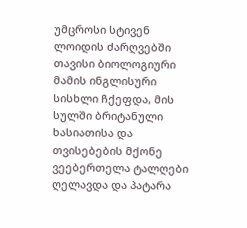უმცროსი სტივენ ლოიდის ძარღვებში თავისი ბიოლოგიური მამის ინგლისური სისხლი ჩქეფდა, მის სულში ბრიტანული ხასიათისა და თვისებების მქონე ვეებერთელა ტალღები ღელავდა და პატარა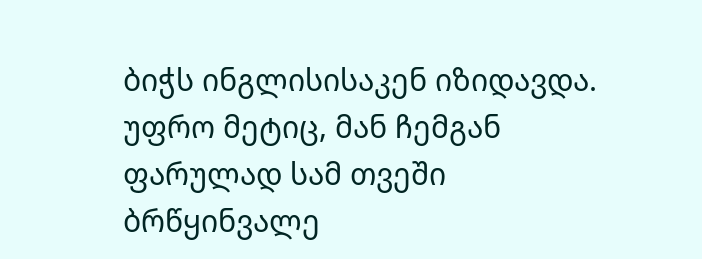ბიჭს ინგლისისაკენ იზიდავდა. უფრო მეტიც, მან ჩემგან ფარულად სამ თვეში ბრწყინვალე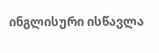ინგლისური ისწავლა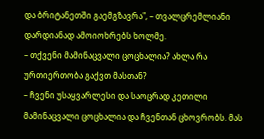და ბრიტანეთში გაემგზავრა", – თვალცრემლიანი დარდიანად ამოიოხრებს ხოლმე.
– თქვენი მამინაცვალი ცოცხალია? ახლა რა ურთიერთობა გაქვთ მასთან?
– ჩვენი უსაყვარლესი და საოცრად კეთილი მამინაცვალი ცოცხალია და ჩვენთან ცხოვრობს. მას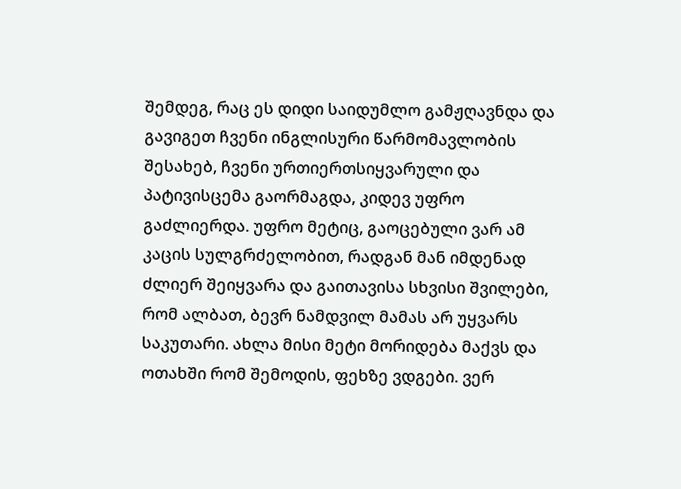შემდეგ, რაც ეს დიდი საიდუმლო გამჟღავნდა და გავიგეთ ჩვენი ინგლისური წარმომავლობის შესახებ, ჩვენი ურთიერთსიყვარული და პატივისცემა გაორმაგდა, კიდევ უფრო გაძლიერდა. უფრო მეტიც, გაოცებული ვარ ამ კაცის სულგრძელობით, რადგან მან იმდენად ძლიერ შეიყვარა და გაითავისა სხვისი შვილები, რომ ალბათ, ბევრ ნამდვილ მამას არ უყვარს საკუთარი. ახლა მისი მეტი მორიდება მაქვს და ოთახში რომ შემოდის, ფეხზე ვდგები. ვერ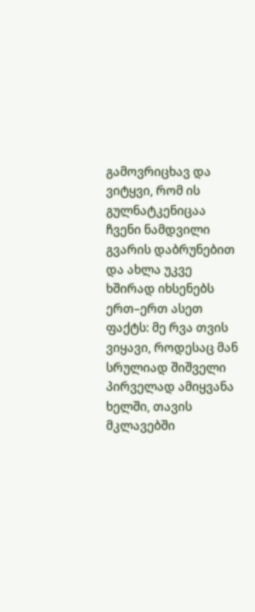გამოვრიცხავ და ვიტყვი, რომ ის გულნატკენიცაა ჩვენი ნამდვილი გვარის დაბრუნებით და ახლა უკვე ხშირად იხსენებს ერთ–ერთ ასეთ ფაქტს: მე რვა თვის ვიყავი, როდესაც მან სრულიად შიშველი პირველად ამიყვანა ხელში, თავის მკლავებში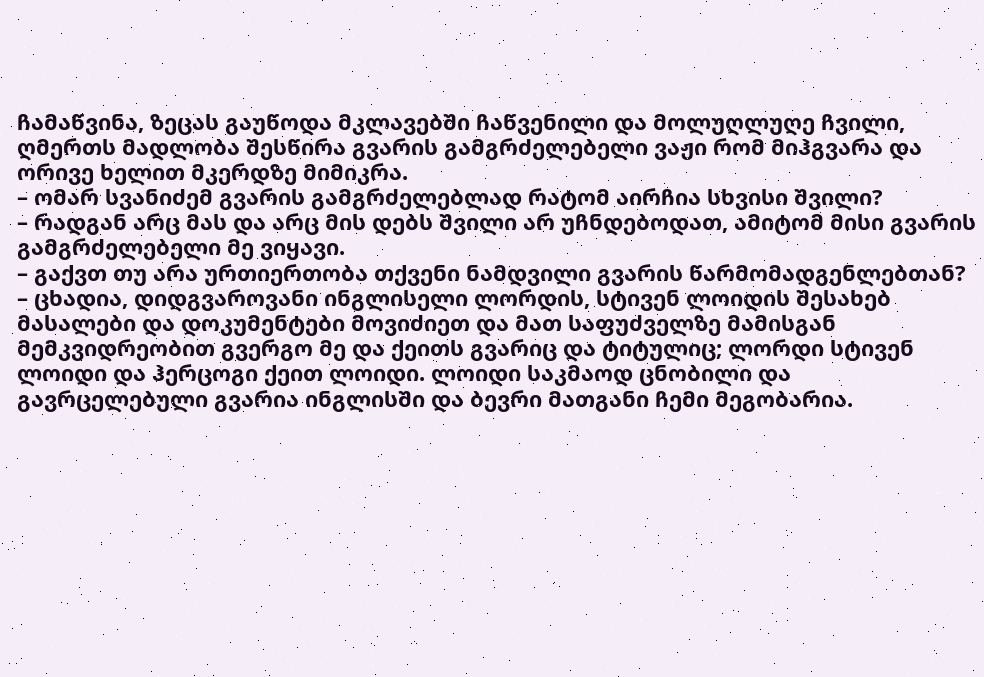ჩამაწვინა, ზეცას გაუწოდა მკლავებში ჩაწვენილი და მოლუღლუღე ჩვილი, ღმერთს მადლობა შესწირა გვარის გამგრძელებელი ვაჟი რომ მიჰგვარა და ორივე ხელით მკერდზე მიმიკრა.
– ომარ სვანიძემ გვარის გამგრძელებლად რატომ აირჩია სხვისი შვილი?
– რადგან არც მას და არც მის დებს შვილი არ უჩნდებოდათ, ამიტომ მისი გვარის გამგრძელებელი მე ვიყავი.
– გაქვთ თუ არა ურთიერთობა თქვენი ნამდვილი გვარის წარმომადგენლებთან?
– ცხადია, დიდგვაროვანი ინგლისელი ლორდის, სტივენ ლოიდის შესახებ მასალები და დოკუმენტები მოვიძიეთ და მათ საფუძველზე მამისგან მემკვიდრეობით გვერგო მე და ქეითს გვარიც და ტიტულიც; ლორდი სტივენ ლოიდი და ჰერცოგი ქეით ლოიდი. ლოიდი საკმაოდ ცნობილი და გავრცელებული გვარია ინგლისში და ბევრი მათგანი ჩემი მეგობარია.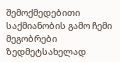შემოქმედებითი საქმიანობის გამო ჩემი მეგობრები ზედმეტსახელად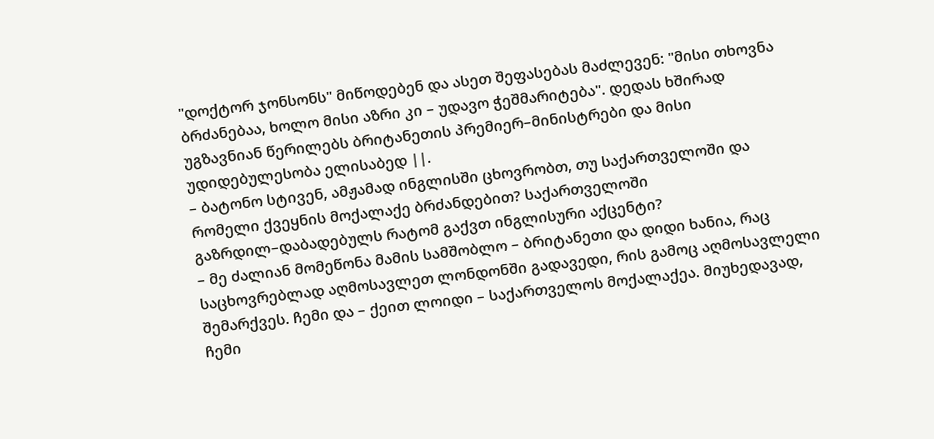"დოქტორ ჯონსონს" მიწოდებენ და ასეთ შეფასებას მაძლევენ: "მისი თხოვნა ბრძანებაა, ხოლო მისი აზრი კი – უდავო ჭეშმარიტება". დედას ხშირად უგზავნიან წერილებს ბრიტანეთის პრემიერ–მინისტრები და მისი უდიდებულესობა ელისაბედ ||.
– ბატონო სტივენ, ამჟამად ინგლისში ცხოვრობთ, თუ საქართველოში და რომელი ქვეყნის მოქალაქე ბრძანდებით? საქართველოში გაზრდილ–დაბადებულს რატომ გაქვთ ინგლისური აქცენტი?
– მე ძალიან მომეწონა მამის სამშობლო – ბრიტანეთი და დიდი ხანია, რაც საცხოვრებლად აღმოსავლეთ ლონდონში გადავედი, რის გამოც აღმოსავლელი შემარქვეს. ჩემი და – ქეით ლოიდი – საქართველოს მოქალაქეა. მიუხედავად, ჩემი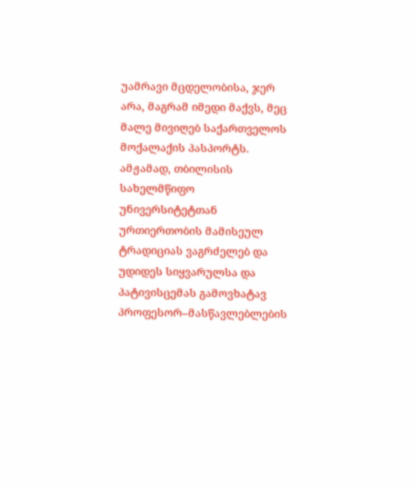უამრავი მცდელობისა, ჯერ არა, მაგრამ იმედი მაქვს, მეც მალე მივიღებ საქართველოს მოქალაქის პასპორტს. ამჟამად, თბილისის სახელმწიფო უნივერსიტეტთან ურთიერთობის მამისეულ ტრადიციას ვაგრძელებ და უდიდეს სიყვარულსა და პატივისცემას გამოვხატავ პროფესორ–მასწავლებლების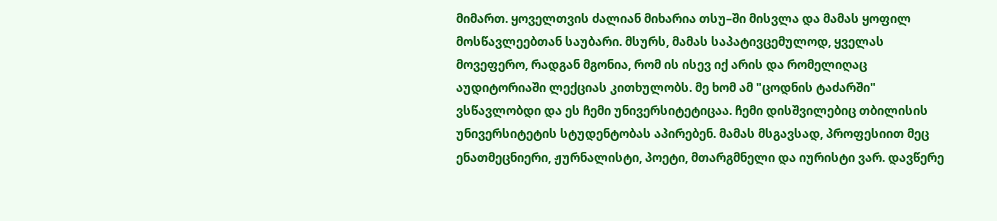მიმართ. ყოველთვის ძალიან მიხარია თსუ–ში მისვლა და მამას ყოფილ მოსწავლეებთან საუბარი. მსურს, მამას საპატივცემულოდ, ყველას მოვეფერო, რადგან მგონია, რომ ის ისევ იქ არის და რომელიღაც აუდიტორიაში ლექციას კითხულობს. მე ხომ ამ "ცოდნის ტაძარში" ვსწავლობდი და ეს ჩემი უნივერსიტეტიცაა. ჩემი დისშვილებიც თბილისის უნივერსიტეტის სტუდენტობას აპირებენ. მამას მსგავსად, პროფესიით მეც ენათმეცნიერი, ჟურნალისტი, პოეტი, მთარგმნელი და იურისტი ვარ. დავწერე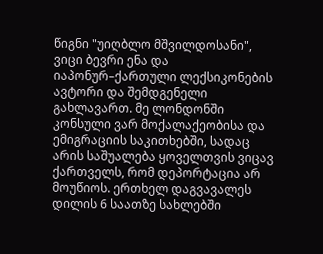წიგნი "უიღბლო მშვილდოსანი", ვიცი ბევრი ენა და იაპონურ–ქართული ლექსიკონების ავტორი და შემდგენელი გახლავართ. მე ლონდონში კონსული ვარ მოქალაქეობისა და ემიგრაციის საკითხებში, სადაც არის საშუალება ყოველთვის ვიცავ ქართველს, რომ დეპორტაცია არ მოუწიოს. ერთხელ დაგვავალეს დილის 6 საათზე სახლებში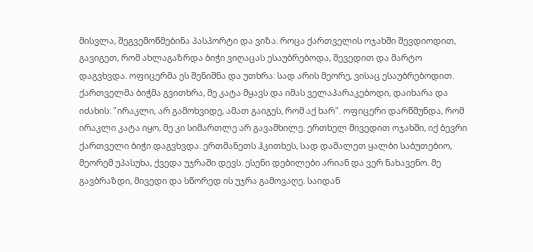მისვლა, შეგვემოწმებინა პასპორტი და ვიზა. როცა ქართველის ოჯახში შევდიოდით, გავიგეთ, რომ ახლაგაზრდა ბიჭი ვიღაცას ესაუბრებოდა, შევედით და მარტო დაგვხვდა. ოფიცერმა ეს შენიშნა და უთხრა: სად არის მეორე, ვისაც ესაუბრებოდით. ქართველმა ბიჭმა გვითხრა, მე კატა მყავს და იმას ველაპარაკებოდი, დაიხარა და იძახის: "ირაკლი, არ გამოხვიდე, ამათ გაიგეს, რომ აქ ხარ". ოფიცერი დარწმუნდა, რომ ირაკლი კატა იყო, მე კი სიმართლე არ გავამხილე. ერთხელ მივედით ოჯახში, იქ ბევრი ქართველი ბიჭი დაგვხვდა. ერთმანეთს ჰკითხეს, სად დამალეთ ყალბი საბუთებიო, მეორემ უპასუხა, ქვედა უჯრაში დევს. ესენი დებილები არიან და ვერ ნახავენო. მე გავბრაზდი, მივედი და სწორედ ის უჯრა გამოვაღე. საიდან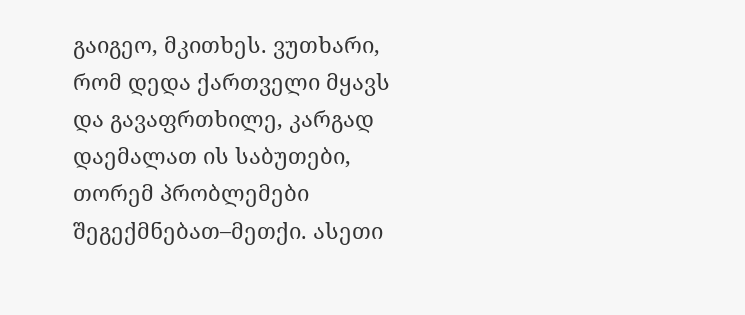გაიგეო, მკითხეს. ვუთხარი, რომ დედა ქართველი მყავს და გავაფრთხილე, კარგად დაემალათ ის საბუთები, თორემ პრობლემები შეგექმნებათ–მეთქი. ასეთი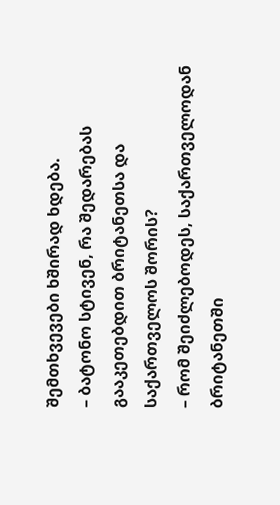შემთხვევები ხშირად ხდება.
– ბატონო სტივენ, რა შედარებას გააკეთებდით ბრიტანეთსა და საქართველოს შორის?
– რომ შეიძლებოდეს, საქართველოდან ბრიტანეთში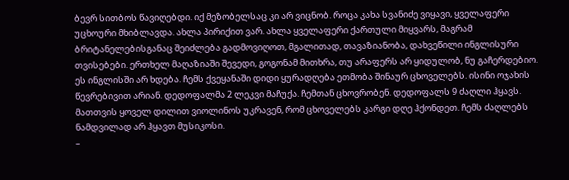ბევრ სითბოს წავიღებდი. იქ მეზობელსაც კი არ ვიცნობ. როცა კახა სვანიძე ვიყავი, ყველაფერი უცხოური მხიბლავდა. ახლა პირიქით ვარ. ახლა ყველაფერი ქართული მიყვარს, მაგრამ ბრიტანელებისგანაც შეიძლება გადმოვიღოთ, მგალითად, თავაზიანობა, დახვეწილი ინგლისური თვისებები. ერთხელ მაღაზიაში შევედი, გოგონამ მითხრა, თუ არაფერს არ ყიდულობ, ნუ გაჩერდებიო. ეს ინგლისში არ ხდება. ჩემს ქვეყანაში დიდი ყურადღება ეთმობა შინაურ ცხოველებს. ისინი ოჯახის წევრებივით არიან. დედოფალმა 2 ლეკვი მაჩუქა. ჩემთან ცხოვრობენ. დედოფალს 9 ძაღლი ჰყავს. მათთვის ყოველ დილით ვიოლინოს უკრავენ, რომ ცხოველებს კარგი დღე ჰქონდეთ. ჩემს ძაღლებს ნამდვილად არ ჰყავთ მუსიკოსი.
–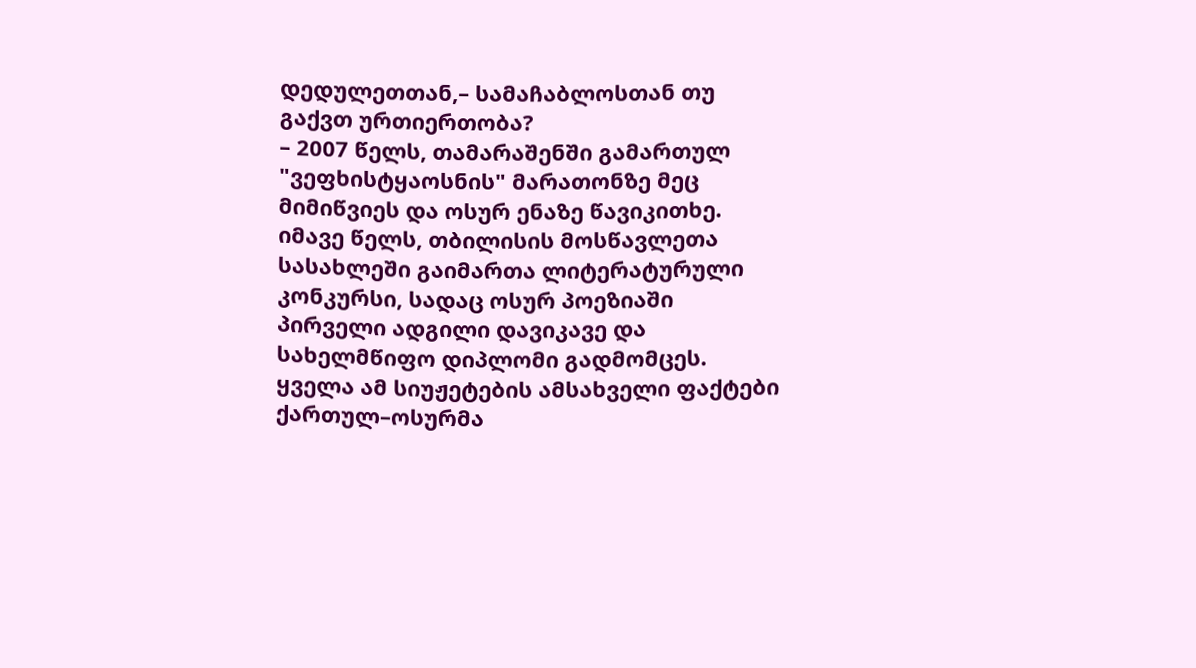დედულეთთან,– სამაჩაბლოსთან თუ გაქვთ ურთიერთობა?
– 2007 წელს, თამარაშენში გამართულ "ვეფხისტყაოსნის" მარათონზე მეც მიმიწვიეს და ოსურ ენაზე წავიკითხე. იმავე წელს, თბილისის მოსწავლეთა სასახლეში გაიმართა ლიტერატურული კონკურსი, სადაც ოსურ პოეზიაში პირველი ადგილი დავიკავე და სახელმწიფო დიპლომი გადმომცეს. ყველა ამ სიუჟეტების ამსახველი ფაქტები ქართულ–ოსურმა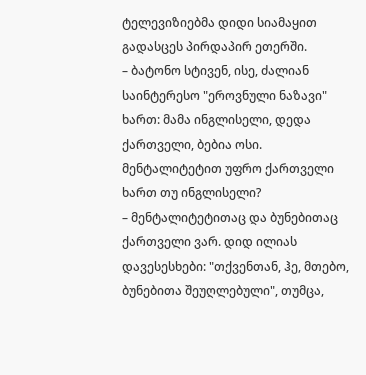ტელევიზიებმა დიდი სიამაყით გადასცეს პირდაპირ ეთერში.
– ბატონო სტივენ, ისე, ძალიან საინტერესო "ეროვნული ნაზავი" ხართ: მამა ინგლისელი, დედა ქართველი, ბებია ოსი. მენტალიტეტით უფრო ქართველი ხართ თუ ინგლისელი?
– მენტალიტეტითაც და ბუნებითაც ქართველი ვარ. დიდ ილიას დავესესხები: "თქვენთან, ჰე, მთებო, ბუნებითა შეუღლებული", თუმცა,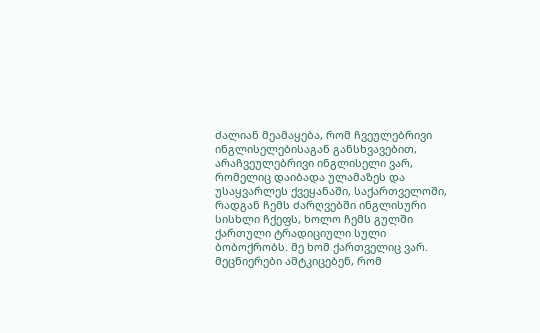ძალიან მეამაყება, რომ ჩვეულებრივი ინგლისელებისაგან განსხვავებით, არაჩვეულებრივი ინგლისელი ვარ, რომელიც დაიბადა ულამაზეს და უსაყვარლეს ქვეყანაში, საქართველოში, რადგან ჩემს ძარღვებში ინგლისური სისხლი ჩქეფს, ხოლო ჩემს გულში ქართული ტრადიციული სული ბობოქრობს. მე ხომ ქართველიც ვარ. მეცნიერები ამტკიცებენ, რომ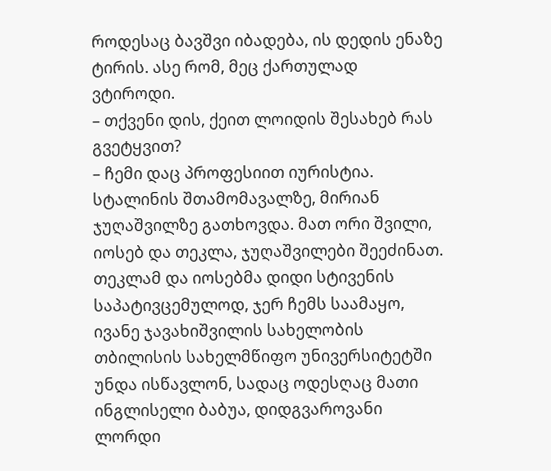როდესაც ბავშვი იბადება, ის დედის ენაზე ტირის. ასე რომ, მეც ქართულად ვტიროდი.
– თქვენი დის, ქეით ლოიდის შესახებ რას გვეტყვით?
– ჩემი დაც პროფესიით იურისტია. სტალინის შთამომავალზე, მირიან ჯუღაშვილზე გათხოვდა. მათ ორი შვილი, იოსებ და თეკლა, ჯუღაშვილები შეეძინათ. თეკლამ და იოსებმა დიდი სტივენის საპატივცემულოდ, ჯერ ჩემს საამაყო, ივანე ჯავახიშვილის სახელობის თბილისის სახელმწიფო უნივერსიტეტში უნდა ისწავლონ, სადაც ოდესღაც მათი ინგლისელი ბაბუა, დიდგვაროვანი ლორდი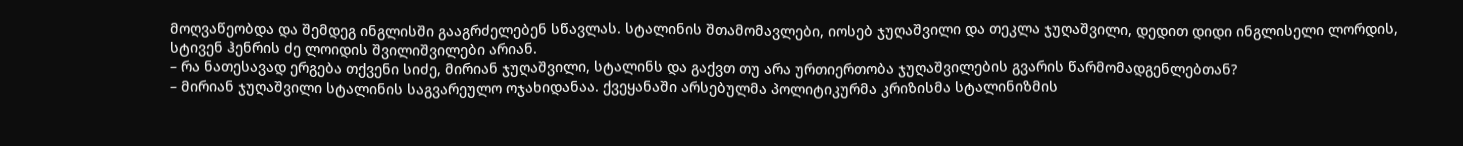მოღვაწეობდა და შემდეგ ინგლისში გააგრძელებენ სწავლას. სტალინის შთამომავლები, იოსებ ჯუღაშვილი და თეკლა ჯუღაშვილი, დედით დიდი ინგლისელი ლორდის, სტივენ ჰენრის ძე ლოიდის შვილიშვილები არიან.
– რა ნათესავად ერგება თქვენი სიძე, მირიან ჯუღაშვილი, სტალინს და გაქვთ თუ არა ურთიერთობა ჯუღაშვილების გვარის წარმომადგენლებთან?
– მირიან ჯუღაშვილი სტალინის საგვარეულო ოჯახიდანაა. ქვეყანაში არსებულმა პოლიტიკურმა კრიზისმა სტალინიზმის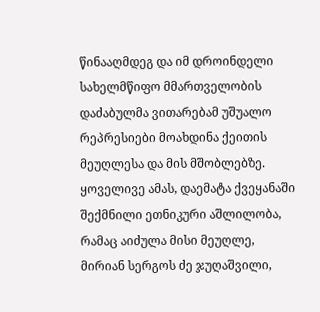წინააღმდეგ და იმ დროინდელი სახელმწიფო მმართველობის დაძაბულმა ვითარებამ უშუალო რეპრესიები მოახდინა ქეითის მეუღლესა და მის მშობლებზე. ყოველივე ამას, დაემატა ქვეყანაში შექმნილი ეთნიკური აშლილობა, რამაც აიძულა მისი მეუღლე, მირიან სერგოს ძე ჯუღაშვილი,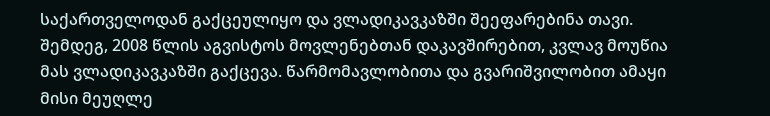საქართველოდან გაქცეულიყო და ვლადიკავკაზში შეეფარებინა თავი. შემდეგ, 2008 წლის აგვისტოს მოვლენებთან დაკავშირებით, კვლავ მოუწია მას ვლადიკავკაზში გაქცევა. წარმომავლობითა და გვარიშვილობით ამაყი მისი მეუღლე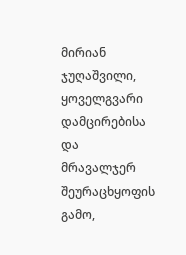მირიან ჯუღაშვილი, ყოველგვარი დამცირებისა და მრავალჯერ შეურაცხყოფის გამო,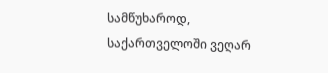სამწუხაროდ, საქართველოში ვეღარ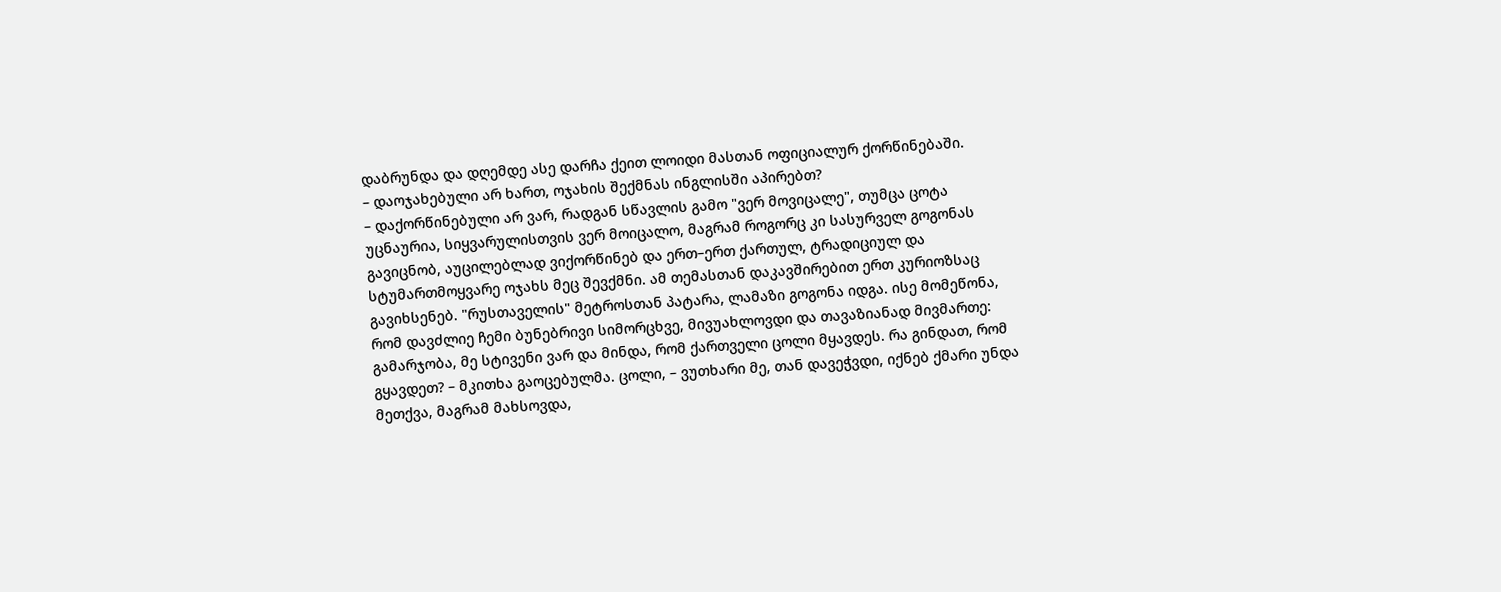დაბრუნდა და დღემდე ასე დარჩა ქეით ლოიდი მასთან ოფიციალურ ქორწინებაში.
– დაოჯახებული არ ხართ, ოჯახის შექმნას ინგლისში აპირებთ?
– დაქორწინებული არ ვარ, რადგან სწავლის გამო "ვერ მოვიცალე", თუმცა ცოტა უცნაურია, სიყვარულისთვის ვერ მოიცალო, მაგრამ როგორც კი სასურველ გოგონას გავიცნობ, აუცილებლად ვიქორწინებ და ერთ–ერთ ქართულ, ტრადიციულ და სტუმართმოყვარე ოჯახს მეც შევქმნი. ამ თემასთან დაკავშირებით ერთ კურიოზსაც გავიხსენებ. "რუსთაველის" მეტროსთან პატარა, ლამაზი გოგონა იდგა. ისე მომეწონა, რომ დავძლიე ჩემი ბუნებრივი სიმორცხვე, მივუახლოვდი და თავაზიანად მივმართე: გამარჯობა, მე სტივენი ვარ და მინდა, რომ ქართველი ცოლი მყავდეს. რა გინდათ, რომ გყავდეთ? – მკითხა გაოცებულმა. ცოლი, – ვუთხარი მე, თან დავეჭვდი, იქნებ ქმარი უნდა მეთქვა, მაგრამ მახსოვდა,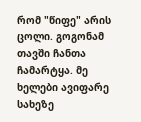რომ "წიფე" არის ცოლი. გოგონამ თავში ჩანთა ჩამარტყა. მე ხელები ავიფარე სახეზე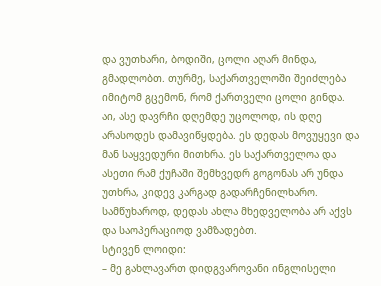და ვუთხარი, ბოდიში, ცოლი აღარ მინდა, გმადლობთ. თურმე, საქართველოში შეიძლება იმიტომ გცემონ, რომ ქართველი ცოლი გინდა. აი, ასე დავრჩი დღემდე უცოლოდ, ის დღე არასოდეს დამავიწყდება. ეს დედას მოვუყევი და მან საყვედური მითხრა. ეს საქართველოა და ასეთი რამ ქუჩაში შემხვედრ გოგონას არ უნდა უთხრა, კიდევ კარგად გადარჩენილხარო. სამწუხაროდ, დედას ახლა მხედველობა არ აქვს და საოპერაციოდ ვამზადებთ.
სტივენ ლოიდი:
– მე გახლავართ დიდგვაროვანი ინგლისელი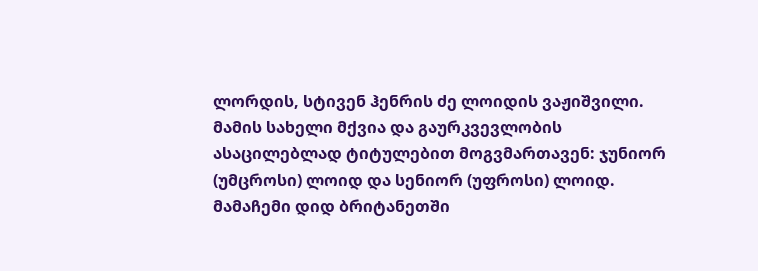ლორდის, სტივენ ჰენრის ძე ლოიდის ვაჟიშვილი. მამის სახელი მქვია და გაურკვევლობის ასაცილებლად ტიტულებით მოგვმართავენ: ჯუნიორ (უმცროსი) ლოიდ და სენიორ (უფროსი) ლოიდ. მამაჩემი დიდ ბრიტანეთში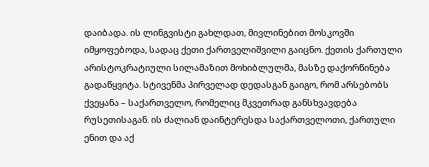დაიბადა. ის ლინგვისტი გახლდათ, მივლინებით მოსკოვში იმყოფებოდა, სადაც ქეთი ქართველიშვილი გაიცნო. ქეთის ქართული არისტოკრატიული სილამაზით მოხიბლულმა, მასზე დაქორწინება გადაწყვიტა. სტივენმა პირველად დედასგან გაიგო, რომ არსებობს ქვეყანა – საქართველო, რომელიც მკვეთრად განსხვავდება რუსეთისაგან. ის ძალიან დაინტერესდა საქართველოთი, ქართული ენით და აქ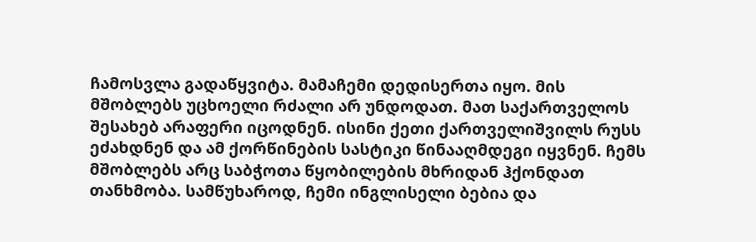ჩამოსვლა გადაწყვიტა. მამაჩემი დედისერთა იყო. მის მშობლებს უცხოელი რძალი არ უნდოდათ. მათ საქართველოს შესახებ არაფერი იცოდნენ. ისინი ქეთი ქართველიშვილს რუსს ეძახდნენ და ამ ქორწინების სასტიკი წინააღმდეგი იყვნენ. ჩემს მშობლებს არც საბჭოთა წყობილების მხრიდან ჰქონდათ თანხმობა. სამწუხაროდ, ჩემი ინგლისელი ბებია და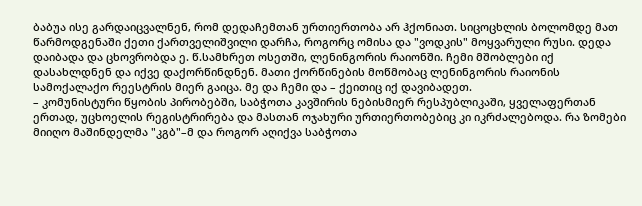ბაბუა ისე გარდაიცვალნენ, რომ დედაჩემთან ურთიერთობა არ ჰქონიათ. სიცოცხლის ბოლომდე მათ წარმოდგენაში ქეთი ქართველიშვილი დარჩა, როგორც ომისა და "ვოდკის" მოყვარული რუსი. დედა დაიბადა და ცხოვრობდა ე. წ.სამხრეთ ოსეთში, ლენინგორის რაიონში. ჩემი მშობლები იქ დასახლდნენ და იქვე დაქორწინდნენ. მათი ქორწინების მოწმობაც ლენინგორის რაიონის სამოქალაქო რეესტრის მიერ გაიცა. მე და ჩემი და – ქეითიც იქ დავიბადეთ.
– კომუნისტური წყობის პირობებში, საბჭოთა კავშირის ნებისმიერ რესპუბლიკაში, ყველაფერთან ერთად, უცხოელის რეგისტრირება და მასთან ოჯახური ურთიერთობებიც კი იკრძალებოდა. რა ზომები მიიღო მაშინდელმა "კგბ"–მ და როგორ აღიქვა საბჭოთა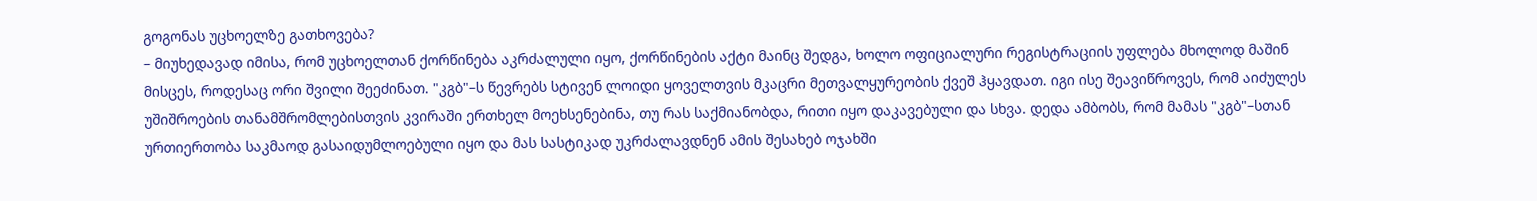გოგონას უცხოელზე გათხოვება?
– მიუხედავად იმისა, რომ უცხოელთან ქორწინება აკრძალული იყო, ქორწინების აქტი მაინც შედგა, ხოლო ოფიციალური რეგისტრაციის უფლება მხოლოდ მაშინ მისცეს, როდესაც ორი შვილი შეეძინათ. "კგბ"–ს წევრებს სტივენ ლოიდი ყოველთვის მკაცრი მეთვალყურეობის ქვეშ ჰყავდათ. იგი ისე შეავიწროვეს, რომ აიძულეს უშიშროების თანამშრომლებისთვის კვირაში ერთხელ მოეხსენებინა, თუ რას საქმიანობდა, რითი იყო დაკავებული და სხვა. დედა ამბობს, რომ მამას "კგბ"–სთან ურთიერთობა საკმაოდ გასაიდუმლოებული იყო და მას სასტიკად უკრძალავდნენ ამის შესახებ ოჯახში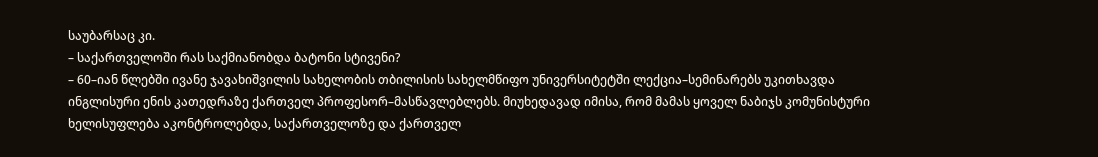საუბარსაც კი.
– საქართველოში რას საქმიანობდა ბატონი სტივენი?
– 60–იან წლებში ივანე ჯავახიშვილის სახელობის თბილისის სახელმწიფო უნივერსიტეტში ლექცია–სემინარებს უკითხავდა ინგლისური ენის კათედრაზე ქართველ პროფესორ–მასწავლებლებს. მიუხედავად იმისა, რომ მამას ყოველ ნაბიჯს კომუნისტური ხელისუფლება აკონტროლებდა, საქართველოზე და ქართველ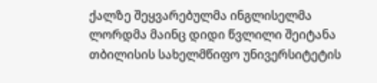ქალზე შეყვარებულმა ინგლისელმა ლორდმა მაინც დიდი წვლილი შეიტანა თბილისის სახელმწიფო უნივერსიტეტის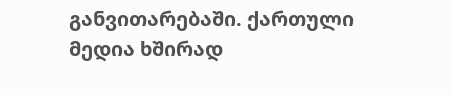განვითარებაში. ქართული მედია ხშირად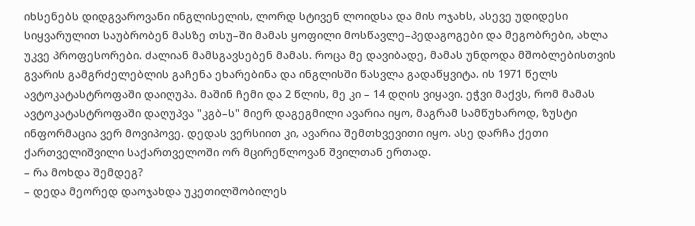იხსენებს დიდგვაროვანი ინგლისელის, ლორდ სტივენ ლოიდსა და მის ოჯახს, ასევე უდიდესი სიყვარულით საუბრობენ მასზე თსუ–ში მამას ყოფილი მოსწავლე–პედაგოგები და მეგობრები, ახლა უკვე პროფესორები. ძალიან მამსგავსებენ მამას. როცა მე დავიბადე, მამას უნდოდა მშობლებისთვის გვარის გამგრძელებლის გაჩენა ეხარებინა და ინგლისში წასვლა გადაწყვიტა. ის 1971 წელს ავტოკატასტროფაში დაიღუპა. მაშინ ჩემი და 2 წლის, მე კი – 14 დღის ვიყავი. ეჭვი მაქვს, რომ მამას ავტოკატასტროფაში დაღუპვა "კგბ–ს" მიერ დაგეგმილი ავარია იყო, მაგრამ სამწუხაროდ, ზუსტი ინფორმაცია ვერ მოვიპოვე. დედას ვერსიით კი, ავარია შემთხვევითი იყო. ასე დარჩა ქეთი ქართველიშვილი საქართველოში ორ მცირეწლოვან შვილთან ერთად.
– რა მოხდა შემდეგ?
– დედა მეორედ დაოჯახდა უკეთილშობილეს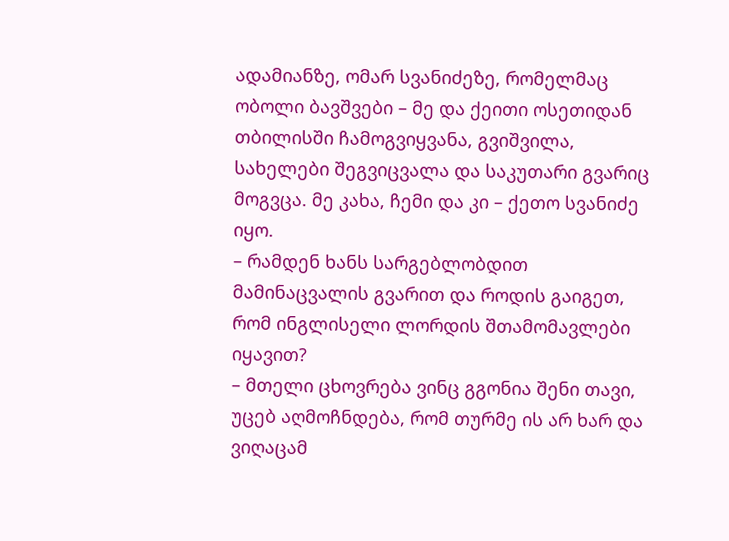ადამიანზე, ომარ სვანიძეზე, რომელმაც ობოლი ბავშვები – მე და ქეითი ოსეთიდან თბილისში ჩამოგვიყვანა, გვიშვილა, სახელები შეგვიცვალა და საკუთარი გვარიც მოგვცა. მე კახა, ჩემი და კი – ქეთო სვანიძე იყო.
– რამდენ ხანს სარგებლობდით მამინაცვალის გვარით და როდის გაიგეთ, რომ ინგლისელი ლორდის შთამომავლები იყავით?
– მთელი ცხოვრება ვინც გგონია შენი თავი, უცებ აღმოჩნდება, რომ თურმე ის არ ხარ და ვიღაცამ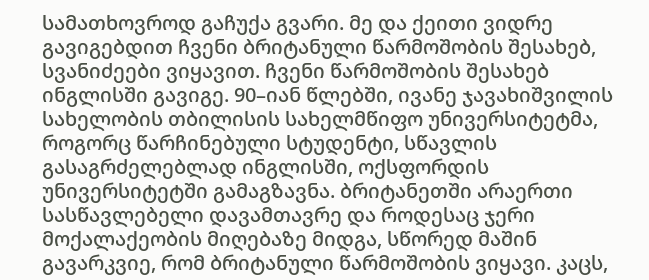სამათხოვროდ გაჩუქა გვარი. მე და ქეითი ვიდრე გავიგებდით ჩვენი ბრიტანული წარმოშობის შესახებ, სვანიძეები ვიყავით. ჩვენი წარმოშობის შესახებ ინგლისში გავიგე. 90–იან წლებში, ივანე ჯავახიშვილის სახელობის თბილისის სახელმწიფო უნივერსიტეტმა, როგორც წარჩინებული სტუდენტი, სწავლის გასაგრძელებლად ინგლისში, ოქსფორდის უნივერსიტეტში გამაგზავნა. ბრიტანეთში არაერთი სასწავლებელი დავამთავრე და როდესაც ჯერი მოქალაქეობის მიღებაზე მიდგა, სწორედ მაშინ გავარკვიე, რომ ბრიტანული წარმოშობის ვიყავი. კაცს,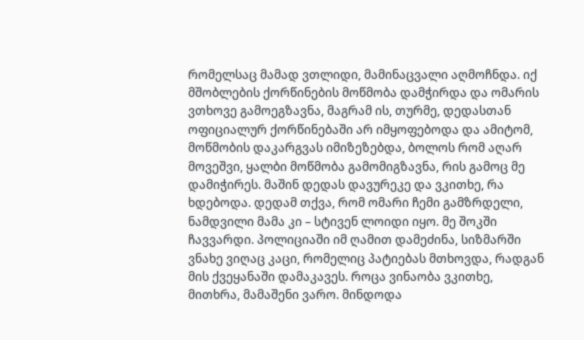რომელსაც მამად ვთლიდი, მამინაცვალი აღმოჩნდა. იქ მშობლების ქორწინების მოწმობა დამჭირდა და ომარის ვთხოვე გამოეგზავნა, მაგრამ ის, თურმე, დედასთან ოფიციალურ ქორწინებაში არ იმყოფებოდა და ამიტომ, მოწმობის დაკარგვას იმიზეზებდა, ბოლოს რომ აღარ მოვეშვი, ყალბი მოწმობა გამომიგზავნა, რის გამოც მე დამიჭირეს. მაშინ დედას დავურეკე და ვკითხე, რა ხდებოდა. დედამ თქვა, რომ ომარი ჩემი გამზრდელი, ნამდვილი მამა კი – სტივენ ლოიდი იყო. მე შოკში ჩავვარდი. პოლიციაში იმ ღამით დამეძინა, სიზმარში ვნახე ვიღაც კაცი, რომელიც პატიებას მთხოვდა, რადგან მის ქვეყანაში დამაკავეს. როცა ვინაობა ვკითხე, მითხრა, მამაშენი ვარო. მინდოდა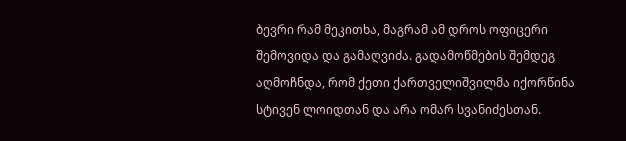ბევრი რამ მეკითხა, მაგრამ ამ დროს ოფიცერი შემოვიდა და გამაღვიძა. გადამოწმების შემდეგ აღმოჩნდა, რომ ქეთი ქართველიშვილმა იქორწინა სტივენ ლოიდთან და არა ომარ სვანიძესთან.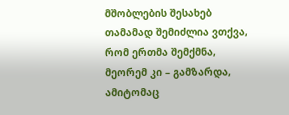მშობლების შესახებ თამამად შემიძლია ვთქვა, რომ ერთმა შემქმნა, მეორემ კი – გამზარდა, ამიტომაც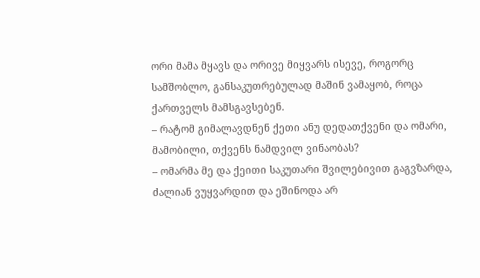ორი მამა მყავს და ორივე მიყვარს ისევე, როგორც სამშობლო, განსაკუთრებულად მაშინ ვამაყობ, როცა ქართველს მამსგავსებენ.
– რატომ გიმალავდნენ ქეთი ანუ დედათქვენი და ომარი, მამობილი, თქვენს ნამდვილ ვინაობას?
– ომარმა მე და ქეითი საკუთარი შვილებივით გაგვზარდა, ძალიან ვუყვარდით და ეშინოდა არ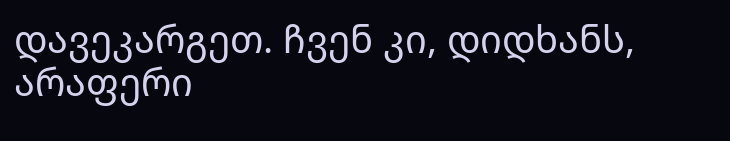დავეკარგეთ. ჩვენ კი, დიდხანს, არაფერი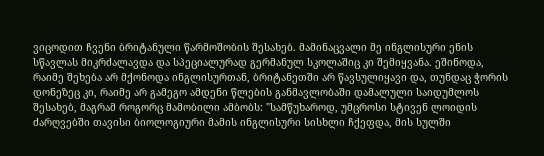ვიცოდით ჩვენი ბრიტანული წარმოშობის შესახებ. მამინაცვალი მე ინგლისური ენის სწავლას მიკრძალავდა და სპეციალურად გერმანულ სკოლაშიც კი შემიყვანა. ეშინოდა, რაიმე შეხება არ მქონოდა ინგლისურთან, ბრიტანეთში არ წავსულიყავი და, თუნდაც ჭორის დონეზეც კი, რაიმე არ გამეგო ამდენი წლების განმავლობაში დამალული საიდუმლოს შესახებ, მაგრამ როგორც მამობილი ამბობს: "სამწუხაროდ, უმცროსი სტივენ ლოიდის ძარღვებში თავისი ბიოლოგიური მამის ინგლისური სისხლი ჩქეფდა, მის სულში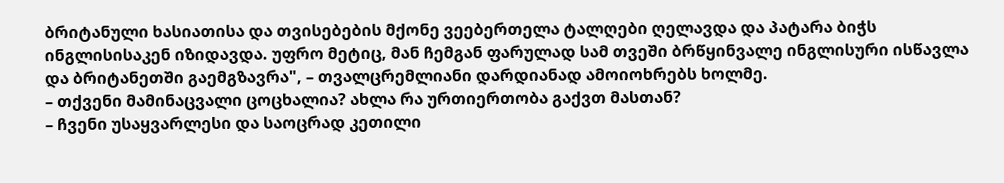ბრიტანული ხასიათისა და თვისებების მქონე ვეებერთელა ტალღები ღელავდა და პატარა ბიჭს ინგლისისაკენ იზიდავდა. უფრო მეტიც, მან ჩემგან ფარულად სამ თვეში ბრწყინვალე ინგლისური ისწავლა და ბრიტანეთში გაემგზავრა", – თვალცრემლიანი დარდიანად ამოიოხრებს ხოლმე.
– თქვენი მამინაცვალი ცოცხალია? ახლა რა ურთიერთობა გაქვთ მასთან?
– ჩვენი უსაყვარლესი და საოცრად კეთილი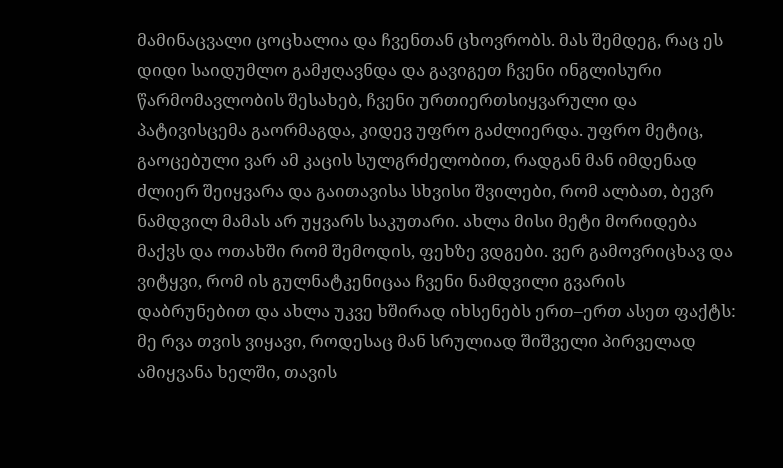მამინაცვალი ცოცხალია და ჩვენთან ცხოვრობს. მას შემდეგ, რაც ეს დიდი საიდუმლო გამჟღავნდა და გავიგეთ ჩვენი ინგლისური წარმომავლობის შესახებ, ჩვენი ურთიერთსიყვარული და პატივისცემა გაორმაგდა, კიდევ უფრო გაძლიერდა. უფრო მეტიც, გაოცებული ვარ ამ კაცის სულგრძელობით, რადგან მან იმდენად ძლიერ შეიყვარა და გაითავისა სხვისი შვილები, რომ ალბათ, ბევრ ნამდვილ მამას არ უყვარს საკუთარი. ახლა მისი მეტი მორიდება მაქვს და ოთახში რომ შემოდის, ფეხზე ვდგები. ვერ გამოვრიცხავ და ვიტყვი, რომ ის გულნატკენიცაა ჩვენი ნამდვილი გვარის დაბრუნებით და ახლა უკვე ხშირად იხსენებს ერთ–ერთ ასეთ ფაქტს: მე რვა თვის ვიყავი, როდესაც მან სრულიად შიშველი პირველად ამიყვანა ხელში, თავის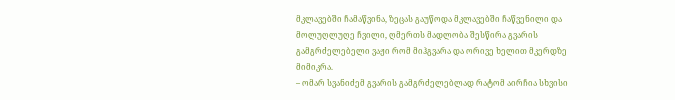მკლავებში ჩამაწვინა, ზეცას გაუწოდა მკლავებში ჩაწვენილი და მოლუღლუღე ჩვილი, ღმერთს მადლობა შესწირა გვარის გამგრძელებელი ვაჟი რომ მიჰგვარა და ორივე ხელით მკერდზე მიმიკრა.
– ომარ სვანიძემ გვარის გამგრძელებლად რატომ აირჩია სხვისი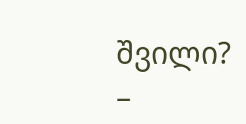შვილი?
–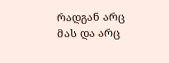რადგან არც მას და არც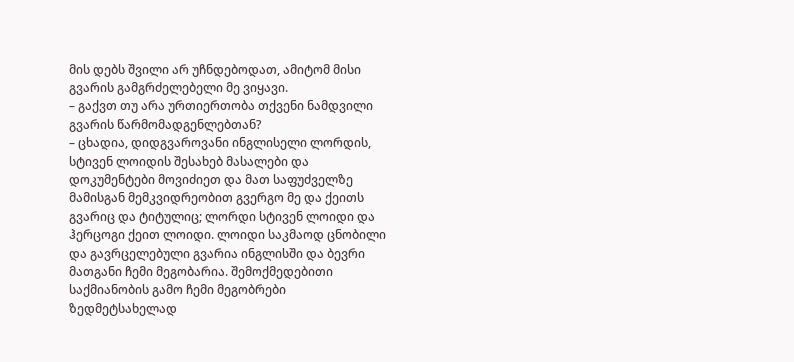მის დებს შვილი არ უჩნდებოდათ, ამიტომ მისი გვარის გამგრძელებელი მე ვიყავი.
– გაქვთ თუ არა ურთიერთობა თქვენი ნამდვილი გვარის წარმომადგენლებთან?
– ცხადია, დიდგვაროვანი ინგლისელი ლორდის, სტივენ ლოიდის შესახებ მასალები და დოკუმენტები მოვიძიეთ და მათ საფუძველზე მამისგან მემკვიდრეობით გვერგო მე და ქეითს გვარიც და ტიტულიც; ლორდი სტივენ ლოიდი და ჰერცოგი ქეით ლოიდი. ლოიდი საკმაოდ ცნობილი და გავრცელებული გვარია ინგლისში და ბევრი მათგანი ჩემი მეგობარია. შემოქმედებითი საქმიანობის გამო ჩემი მეგობრები ზედმეტსახელად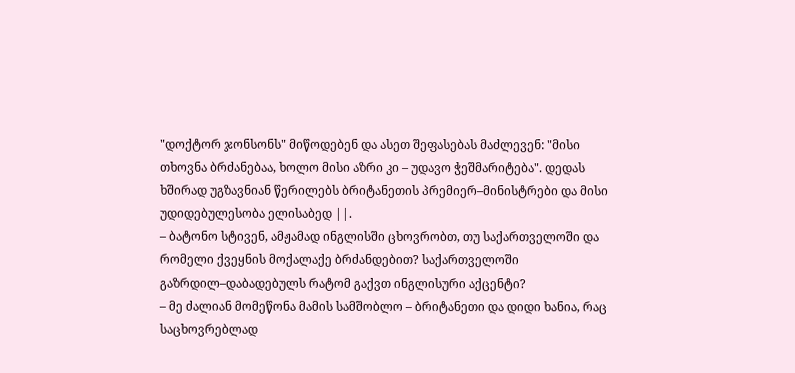"დოქტორ ჯონსონს" მიწოდებენ და ასეთ შეფასებას მაძლევენ: "მისი თხოვნა ბრძანებაა, ხოლო მისი აზრი კი – უდავო ჭეშმარიტება". დედას ხშირად უგზავნიან წერილებს ბრიტანეთის პრემიერ–მინისტრები და მისი უდიდებულესობა ელისაბედ ||.
– ბატონო სტივენ, ამჟამად ინგლისში ცხოვრობთ, თუ საქართველოში და რომელი ქვეყნის მოქალაქე ბრძანდებით? საქართველოში გაზრდილ–დაბადებულს რატომ გაქვთ ინგლისური აქცენტი?
– მე ძალიან მომეწონა მამის სამშობლო – ბრიტანეთი და დიდი ხანია, რაც საცხოვრებლად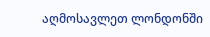აღმოსავლეთ ლონდონში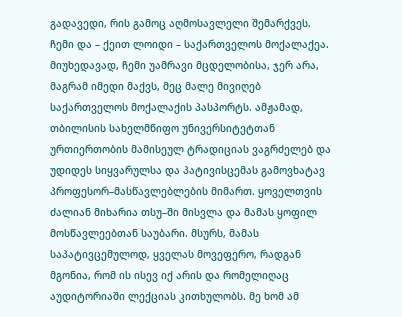გადავედი, რის გამოც აღმოსავლელი შემარქვეს. ჩემი და – ქეით ლოიდი – საქართველოს მოქალაქეა. მიუხედავად, ჩემი უამრავი მცდელობისა, ჯერ არა, მაგრამ იმედი მაქვს, მეც მალე მივიღებ საქართველოს მოქალაქის პასპორტს. ამჟამად, თბილისის სახელმწიფო უნივერსიტეტთან ურთიერთობის მამისეულ ტრადიციას ვაგრძელებ და უდიდეს სიყვარულსა და პატივისცემას გამოვხატავ პროფესორ–მასწავლებლების მიმართ. ყოველთვის ძალიან მიხარია თსუ–ში მისვლა და მამას ყოფილ მოსწავლეებთან საუბარი. მსურს, მამას საპატივცემულოდ, ყველას მოვეფერო, რადგან მგონია, რომ ის ისევ იქ არის და რომელიღაც აუდიტორიაში ლექციას კითხულობს. მე ხომ ამ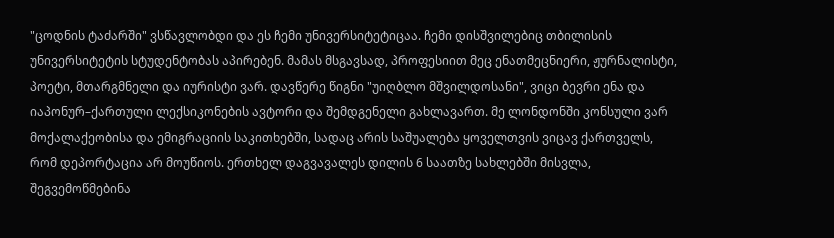"ცოდნის ტაძარში" ვსწავლობდი და ეს ჩემი უნივერსიტეტიცაა. ჩემი დისშვილებიც თბილისის უნივერსიტეტის სტუდენტობას აპირებენ. მამას მსგავსად, პროფესიით მეც ენათმეცნიერი, ჟურნალისტი, პოეტი, მთარგმნელი და იურისტი ვარ. დავწერე წიგნი "უიღბლო მშვილდოსანი", ვიცი ბევრი ენა და იაპონურ–ქართული ლექსიკონების ავტორი და შემდგენელი გახლავართ. მე ლონდონში კონსული ვარ მოქალაქეობისა და ემიგრაციის საკითხებში, სადაც არის საშუალება ყოველთვის ვიცავ ქართველს, რომ დეპორტაცია არ მოუწიოს. ერთხელ დაგვავალეს დილის 6 საათზე სახლებში მისვლა, შეგვემოწმებინა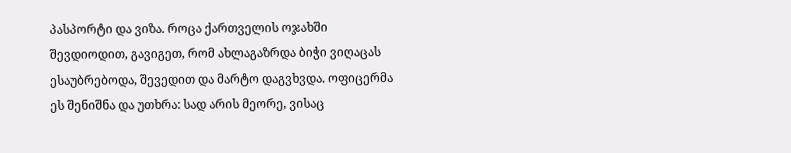პასპორტი და ვიზა. როცა ქართველის ოჯახში შევდიოდით, გავიგეთ, რომ ახლაგაზრდა ბიჭი ვიღაცას ესაუბრებოდა, შევედით და მარტო დაგვხვდა. ოფიცერმა ეს შენიშნა და უთხრა: სად არის მეორე, ვისაც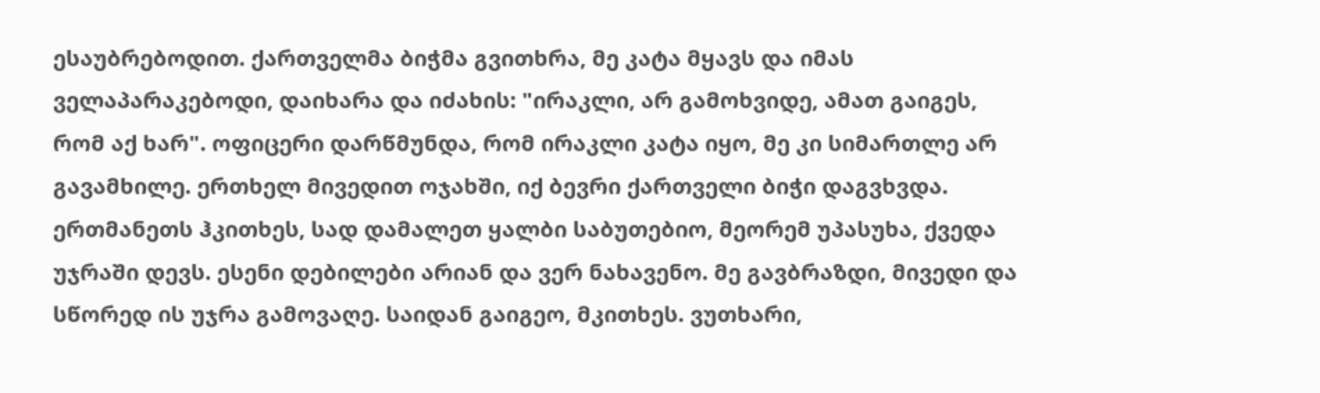ესაუბრებოდით. ქართველმა ბიჭმა გვითხრა, მე კატა მყავს და იმას ველაპარაკებოდი, დაიხარა და იძახის: "ირაკლი, არ გამოხვიდე, ამათ გაიგეს, რომ აქ ხარ". ოფიცერი დარწმუნდა, რომ ირაკლი კატა იყო, მე კი სიმართლე არ გავამხილე. ერთხელ მივედით ოჯახში, იქ ბევრი ქართველი ბიჭი დაგვხვდა. ერთმანეთს ჰკითხეს, სად დამალეთ ყალბი საბუთებიო, მეორემ უპასუხა, ქვედა უჯრაში დევს. ესენი დებილები არიან და ვერ ნახავენო. მე გავბრაზდი, მივედი და სწორედ ის უჯრა გამოვაღე. საიდან გაიგეო, მკითხეს. ვუთხარი,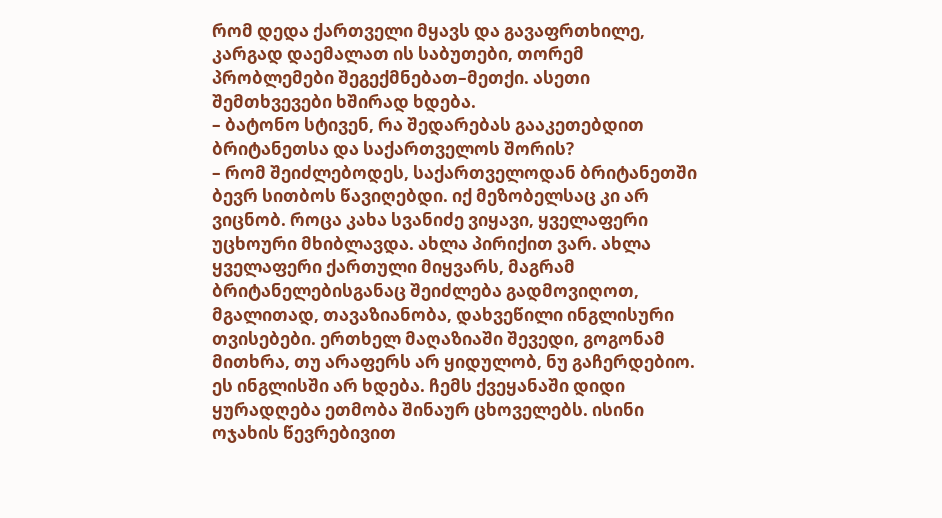რომ დედა ქართველი მყავს და გავაფრთხილე, კარგად დაემალათ ის საბუთები, თორემ პრობლემები შეგექმნებათ–მეთქი. ასეთი შემთხვევები ხშირად ხდება.
– ბატონო სტივენ, რა შედარებას გააკეთებდით ბრიტანეთსა და საქართველოს შორის?
– რომ შეიძლებოდეს, საქართველოდან ბრიტანეთში ბევრ სითბოს წავიღებდი. იქ მეზობელსაც კი არ ვიცნობ. როცა კახა სვანიძე ვიყავი, ყველაფერი უცხოური მხიბლავდა. ახლა პირიქით ვარ. ახლა ყველაფერი ქართული მიყვარს, მაგრამ ბრიტანელებისგანაც შეიძლება გადმოვიღოთ, მგალითად, თავაზიანობა, დახვეწილი ინგლისური თვისებები. ერთხელ მაღაზიაში შევედი, გოგონამ მითხრა, თუ არაფერს არ ყიდულობ, ნუ გაჩერდებიო. ეს ინგლისში არ ხდება. ჩემს ქვეყანაში დიდი ყურადღება ეთმობა შინაურ ცხოველებს. ისინი ოჯახის წევრებივით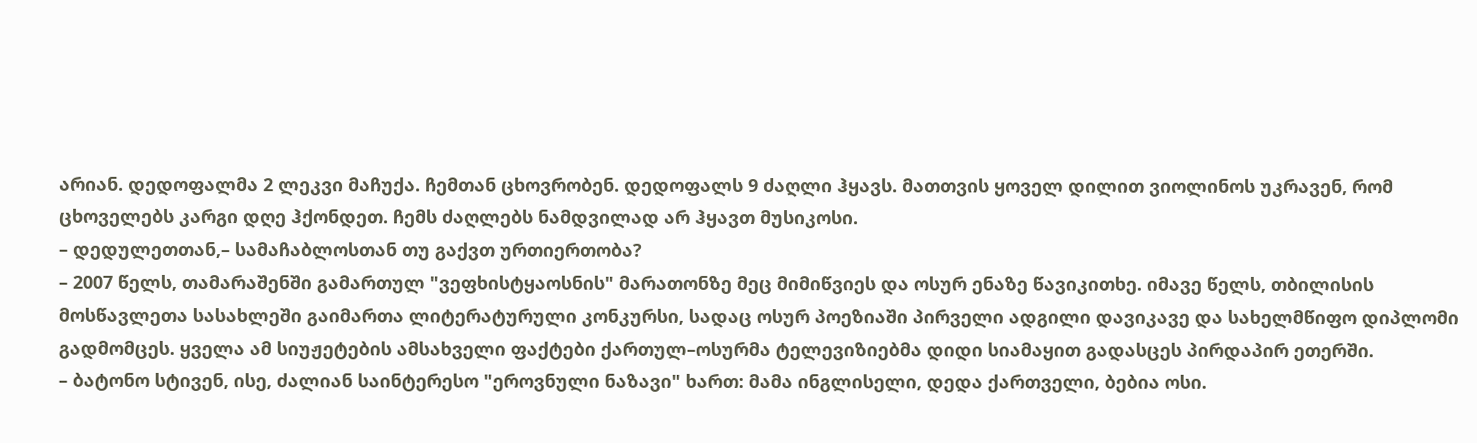არიან. დედოფალმა 2 ლეკვი მაჩუქა. ჩემთან ცხოვრობენ. დედოფალს 9 ძაღლი ჰყავს. მათთვის ყოველ დილით ვიოლინოს უკრავენ, რომ ცხოველებს კარგი დღე ჰქონდეთ. ჩემს ძაღლებს ნამდვილად არ ჰყავთ მუსიკოსი.
– დედულეთთან,– სამაჩაბლოსთან თუ გაქვთ ურთიერთობა?
– 2007 წელს, თამარაშენში გამართულ "ვეფხისტყაოსნის" მარათონზე მეც მიმიწვიეს და ოსურ ენაზე წავიკითხე. იმავე წელს, თბილისის მოსწავლეთა სასახლეში გაიმართა ლიტერატურული კონკურსი, სადაც ოსურ პოეზიაში პირველი ადგილი დავიკავე და სახელმწიფო დიპლომი გადმომცეს. ყველა ამ სიუჟეტების ამსახველი ფაქტები ქართულ–ოსურმა ტელევიზიებმა დიდი სიამაყით გადასცეს პირდაპირ ეთერში.
– ბატონო სტივენ, ისე, ძალიან საინტერესო "ეროვნული ნაზავი" ხართ: მამა ინგლისელი, დედა ქართველი, ბებია ოსი.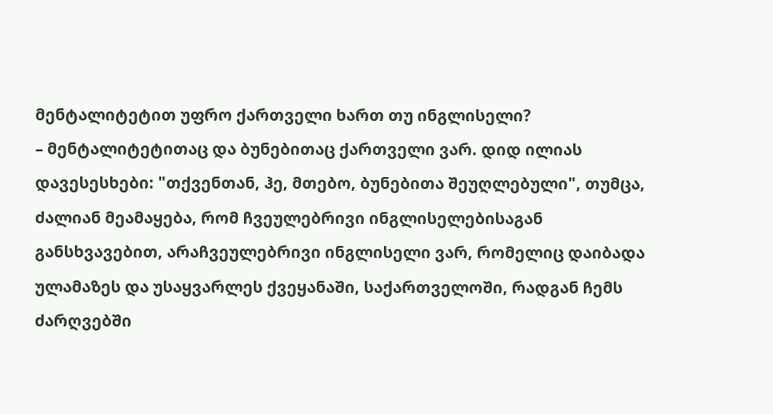მენტალიტეტით უფრო ქართველი ხართ თუ ინგლისელი?
– მენტალიტეტითაც და ბუნებითაც ქართველი ვარ. დიდ ილიას დავესესხები: "თქვენთან, ჰე, მთებო, ბუნებითა შეუღლებული", თუმცა, ძალიან მეამაყება, რომ ჩვეულებრივი ინგლისელებისაგან განსხვავებით, არაჩვეულებრივი ინგლისელი ვარ, რომელიც დაიბადა ულამაზეს და უსაყვარლეს ქვეყანაში, საქართველოში, რადგან ჩემს ძარღვებში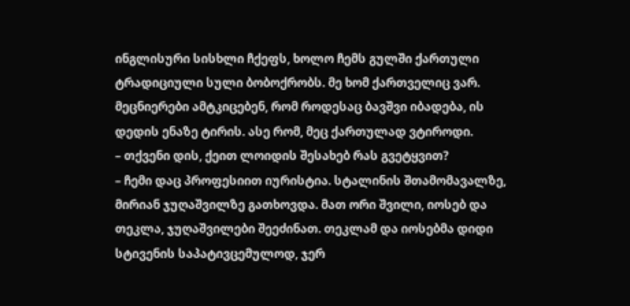ინგლისური სისხლი ჩქეფს, ხოლო ჩემს გულში ქართული ტრადიციული სული ბობოქრობს. მე ხომ ქართველიც ვარ. მეცნიერები ამტკიცებენ, რომ როდესაც ბავშვი იბადება, ის დედის ენაზე ტირის. ასე რომ, მეც ქართულად ვტიროდი.
– თქვენი დის, ქეით ლოიდის შესახებ რას გვეტყვით?
– ჩემი დაც პროფესიით იურისტია. სტალინის შთამომავალზე, მირიან ჯუღაშვილზე გათხოვდა. მათ ორი შვილი, იოსებ და თეკლა, ჯუღაშვილები შეეძინათ. თეკლამ და იოსებმა დიდი სტივენის საპატივცემულოდ, ჯერ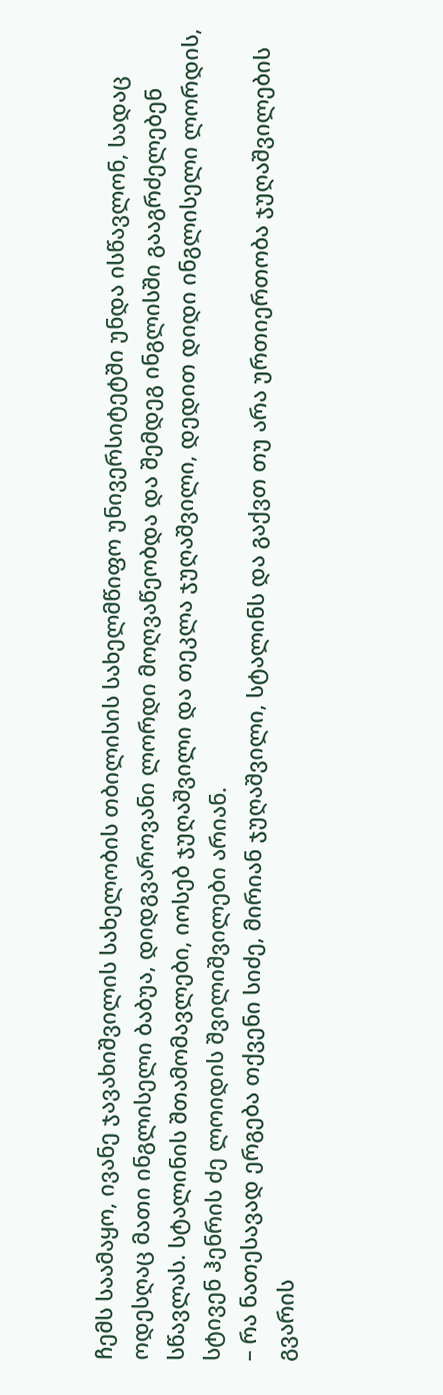ჩემს საამაყო, ივანე ჯავახიშვილის სახელობის თბილისის სახელმწიფო უნივერსიტეტში უნდა ისწავლონ, სადაც ოდესღაც მათი ინგლისელი ბაბუა, დიდგვაროვანი ლორდი მოღვაწეობდა და შემდეგ ინგლისში გააგრძელებენ სწავლას. სტალინის შთამომავლები, იოსებ ჯუღაშვილი და თეკლა ჯუღაშვილი, დედით დიდი ინგლისელი ლორდის, სტივენ ჰენრის ძე ლოიდის შვილიშვილები არიან.
– რა ნათესავად ერგება თქვენი სიძე, მირიან ჯუღაშვილი, სტალინს და გაქვთ თუ არა ურთიერთობა ჯუღაშვილების გვარის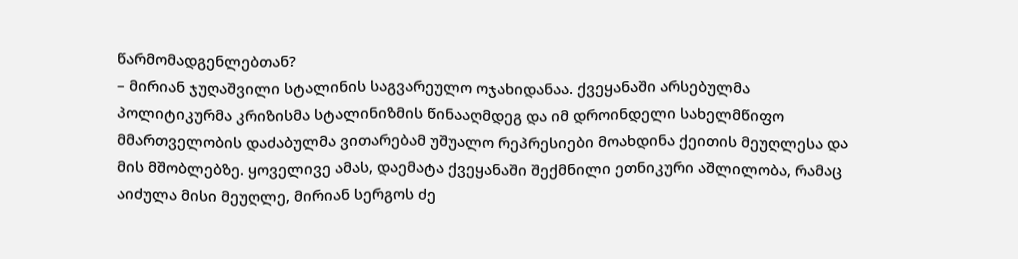წარმომადგენლებთან?
– მირიან ჯუღაშვილი სტალინის საგვარეულო ოჯახიდანაა. ქვეყანაში არსებულმა პოლიტიკურმა კრიზისმა სტალინიზმის წინააღმდეგ და იმ დროინდელი სახელმწიფო მმართველობის დაძაბულმა ვითარებამ უშუალო რეპრესიები მოახდინა ქეითის მეუღლესა და მის მშობლებზე. ყოველივე ამას, დაემატა ქვეყანაში შექმნილი ეთნიკური აშლილობა, რამაც აიძულა მისი მეუღლე, მირიან სერგოს ძე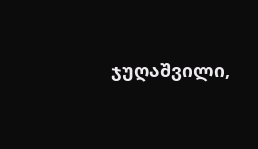ჯუღაშვილი,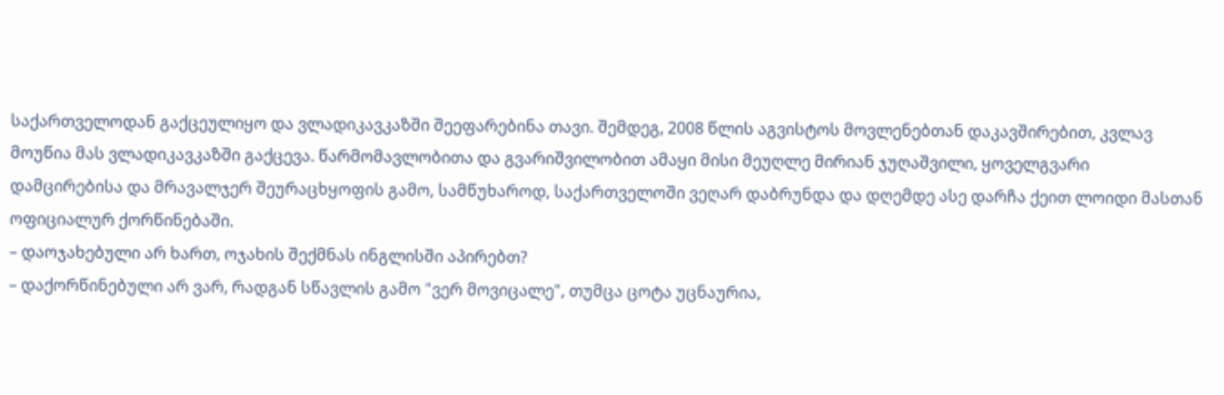საქართველოდან გაქცეულიყო და ვლადიკავკაზში შეეფარებინა თავი. შემდეგ, 2008 წლის აგვისტოს მოვლენებთან დაკავშირებით, კვლავ მოუწია მას ვლადიკავკაზში გაქცევა. წარმომავლობითა და გვარიშვილობით ამაყი მისი მეუღლე მირიან ჯუღაშვილი, ყოველგვარი დამცირებისა და მრავალჯერ შეურაცხყოფის გამო, სამწუხაროდ, საქართველოში ვეღარ დაბრუნდა და დღემდე ასე დარჩა ქეით ლოიდი მასთან ოფიციალურ ქორწინებაში.
– დაოჯახებული არ ხართ, ოჯახის შექმნას ინგლისში აპირებთ?
– დაქორწინებული არ ვარ, რადგან სწავლის გამო "ვერ მოვიცალე", თუმცა ცოტა უცნაურია,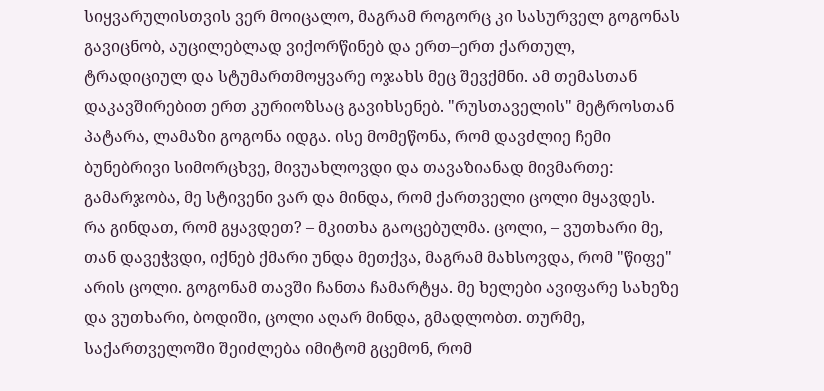სიყვარულისთვის ვერ მოიცალო, მაგრამ როგორც კი სასურველ გოგონას გავიცნობ, აუცილებლად ვიქორწინებ და ერთ–ერთ ქართულ, ტრადიციულ და სტუმართმოყვარე ოჯახს მეც შევქმნი. ამ თემასთან დაკავშირებით ერთ კურიოზსაც გავიხსენებ. "რუსთაველის" მეტროსთან პატარა, ლამაზი გოგონა იდგა. ისე მომეწონა, რომ დავძლიე ჩემი ბუნებრივი სიმორცხვე, მივუახლოვდი და თავაზიანად მივმართე: გამარჯობა, მე სტივენი ვარ და მინდა, რომ ქართველი ცოლი მყავდეს. რა გინდათ, რომ გყავდეთ? – მკითხა გაოცებულმა. ცოლი, – ვუთხარი მე, თან დავეჭვდი, იქნებ ქმარი უნდა მეთქვა, მაგრამ მახსოვდა, რომ "წიფე" არის ცოლი. გოგონამ თავში ჩანთა ჩამარტყა. მე ხელები ავიფარე სახეზე და ვუთხარი, ბოდიში, ცოლი აღარ მინდა, გმადლობთ. თურმე, საქართველოში შეიძლება იმიტომ გცემონ, რომ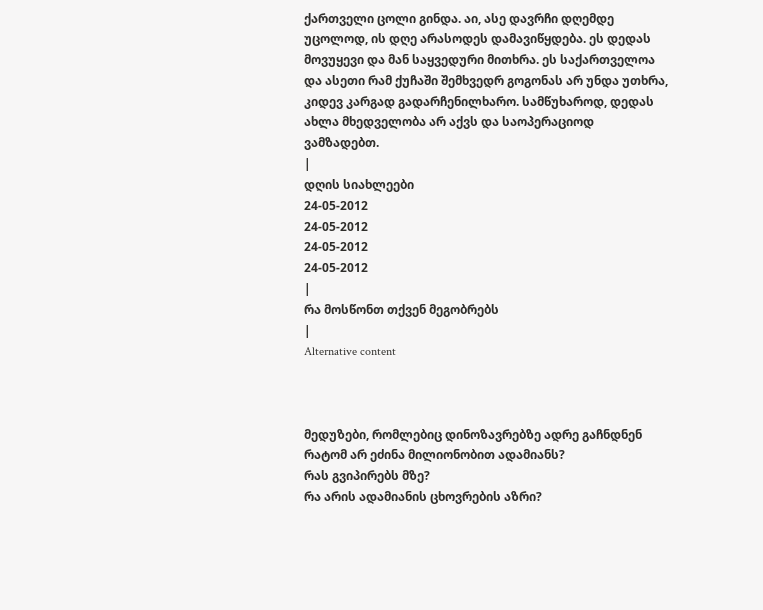ქართველი ცოლი გინდა. აი, ასე დავრჩი დღემდე უცოლოდ, ის დღე არასოდეს დამავიწყდება. ეს დედას მოვუყევი და მან საყვედური მითხრა. ეს საქართველოა და ასეთი რამ ქუჩაში შემხვედრ გოგონას არ უნდა უთხრა, კიდევ კარგად გადარჩენილხარო. სამწუხაროდ, დედას ახლა მხედველობა არ აქვს და საოპერაციოდ ვამზადებთ.
|
დღის სიახლეები
24-05-2012
24-05-2012
24-05-2012
24-05-2012
|
რა მოსწონთ თქვენ მეგობრებს
|
Alternative content



მედუზები, რომლებიც დინოზავრებზე ადრე გაჩნდნენ
რატომ არ ეძინა მილიონობით ადამიანს?
რას გვიპირებს მზე?
რა არის ადამიანის ცხოვრების აზრი?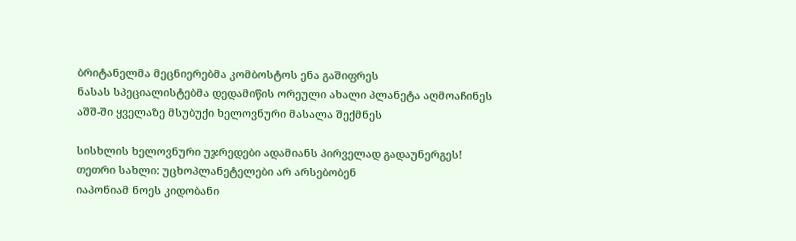ბრიტანელმა მეცნიერებმა კომბოსტოს ენა გაშიფრეს
ნასას სპეციალისტებმა დედამიწის ორეული ახალი პლანეტა აღმოაჩინეს
აშშ-ში ყველაზე მსუბუქი ხელოვნური მასალა შექმნეს

სისხლის ხელოვნური უჯრედები ადამიანს პირველად გადაუნერგეს!
თეთრი სახლი: უცხოპლანეტელები არ არსებობენ
იაპონიამ ნოეს კიდობანი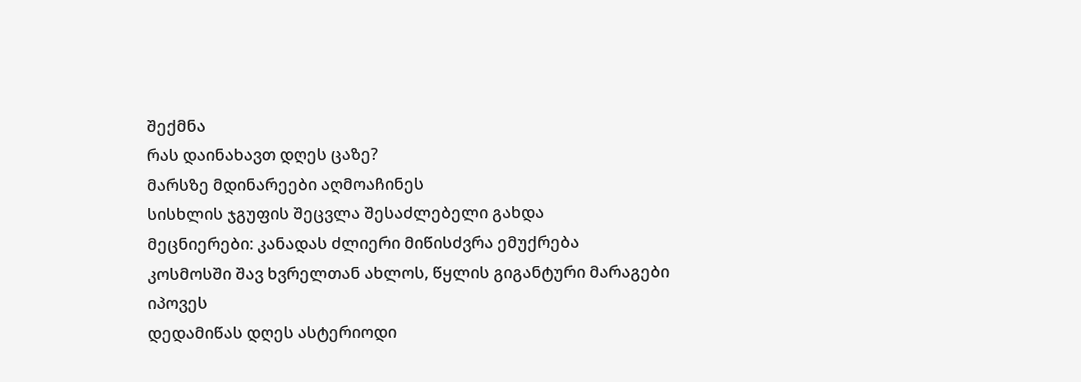შექმნა
რას დაინახავთ დღეს ცაზე?
მარსზე მდინარეები აღმოაჩინეს
სისხლის ჯგუფის შეცვლა შესაძლებელი გახდა
მეცნიერები: კანადას ძლიერი მიწისძვრა ემუქრება
კოსმოსში შავ ხვრელთან ახლოს, წყლის გიგანტური მარაგები იპოვეს
დედამიწას დღეს ასტერიოდი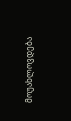მოუახლოვდება